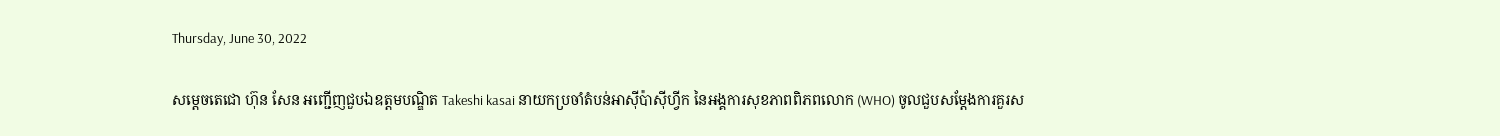Thursday, June 30, 2022

សម្ដេចតេជោ ហ៊ុន សែន អញ្ជើញជួបឯឧត្តមបណ្ឌិត Takeshi kasai នាយកប្រចាំតំបន់អាស៊ីប៉ាស៊ីហ្វីក នៃអង្គការសុខភាពពិភពលោក (WHO) ចូលជួបសម្ដែងការគួរស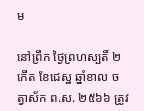ម

នៅព្រឹក ថ្ងៃព្រហស្បតិ៍ ២កើត ខែជេស្ឋ ឆ្នាំខាល ចត្វាស័ក ព.ស. ២៥៦៦ ត្រូវ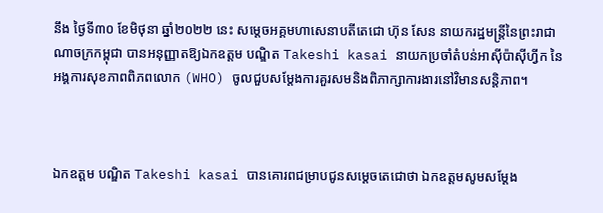នឹង ថ្ងៃទី៣០ ខែមិថុនា ឆ្នាំ២០២២ នេះ សម្ដេចអគ្គមហាសេនាបតីតេជោ ហ៊ុន សែន នាយករដ្ឋមន្ត្រីនៃព្រះរាជាណាចក្រកម្ពុជា បានអនុញ្ញាតឱ្យឯកឧត្តម បណ្ឌិត Takeshi kasai នាយកប្រចាំតំបន់អាស៊ីប៉ាស៊ីហ្វីក នៃ អង្គការសុខភាពពិភពលោក (WHO) ចូលជួបសម្ដែងការគួរសមនិងពិភាក្សាការងារនៅវិមានសន្តិភាព។



ឯកឧត្តម បណ្ឌិត Takeshi kasai បានគោរពជម្រាបជូនសម្ដេចតេជោថា ឯកឧត្តមសូមសម្ដែង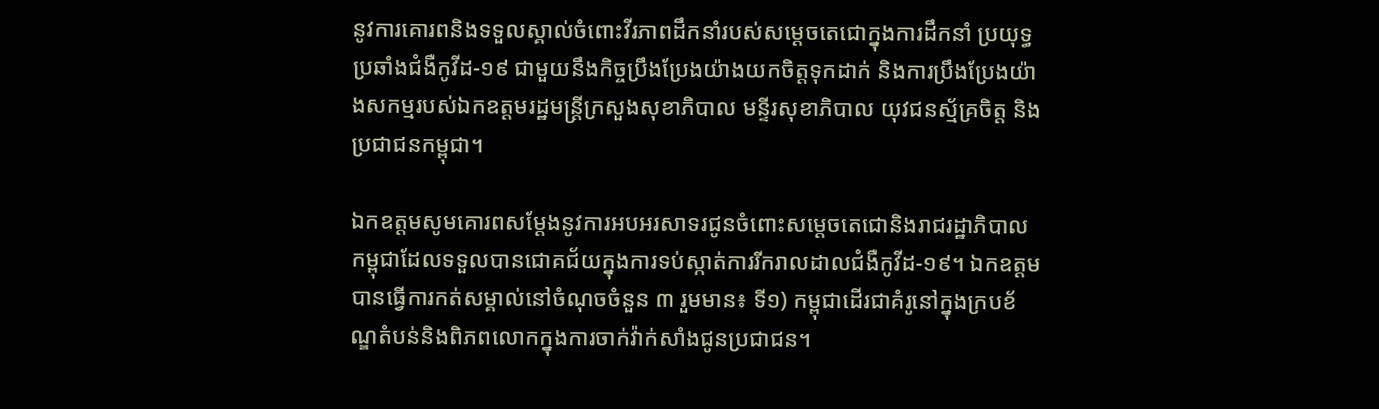នូវការគោរពនិងទទួលស្គាល់ចំពោះវីរភាពដឹកនាំរបស់សម្ដេចតេជោក្នុងការដឹកនាំ ប្រយុទ្ធប្រឆាំងជំងឺកូវីដ-១៩ ជាមួយនឹងកិច្ចប្រឹងប្រែងយ៉ាងយកចិត្តទុកដាក់ និងការប្រឹងប្រែងយ៉ាងសកម្មរបស់ឯកឧត្តមរដ្ឋមន្ត្រីក្រសួងសុខាភិបាល មន្ទីរសុខាភិបាល យុវជនស្ម័គ្រចិត្ត និងប្រជាជនកម្ពុជា។

ឯកឧត្តមសូមគោរពសម្ដែងនូវការអបអរសាទរជូនចំពោះសម្ដេចតេជោនិងរាជរដ្ឋាភិបាលកម្ពុជាដែលទទួលបានជោគជ័យក្នុងការទប់ស្កាត់ការរីករាលដាលជំងឺកូវីដ-១៩។ ឯកឧត្តម បានធ្វើការកត់សម្គាល់នៅចំណុចចំនួន ៣ រួមមាន៖ ទី១) កម្ពុជាដើរជាគំរូនៅក្នុងក្របខ័ណ្ឌតំបន់និងពិភពលោកក្នុងការចាក់វ៉ាក់សាំងជូនប្រជាជន។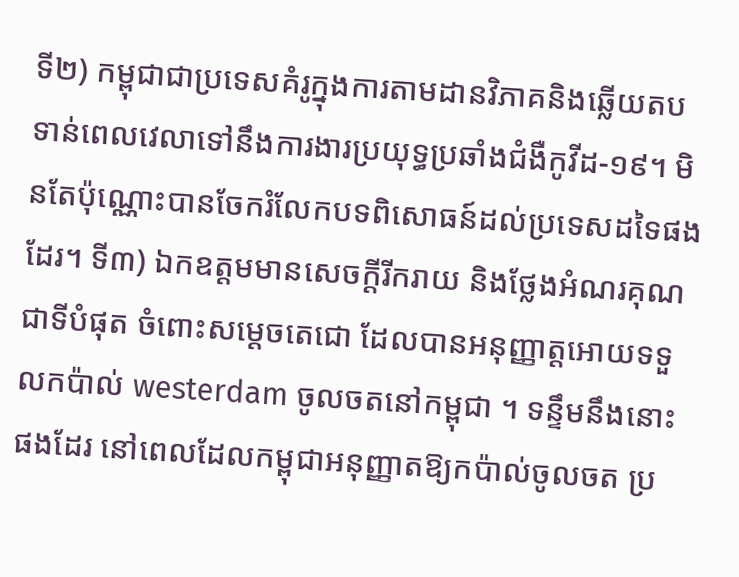ទី២) កម្ពុជាជាប្រទេសគំរូក្នុងការតាមដានវិភាគនិងឆ្លើយតបទាន់ពេលវេលាទៅនឹងការងារប្រយុទ្ធប្រឆាំងជំងឺកូវីដ-១៩។ មិនតែប៉ុណ្ណោះបានចែករំលែកបទពិសោធន៍ដល់ប្រទេសដទៃផងដែរ។ ទី៣) ឯកឧត្តមមានសេចក្ដីរីករាយ និងថ្លែងអំណរគុណជាទីបំផុត ចំពោះសម្តេចតេជោ ដែលបានអនុញ្ញាត្តអោយទទួលកប៉ាល់ westerdam ចូលចតនៅកម្ពុជា ។ ទន្ទឹមនឹងនោះផងដែរ នៅពេលដែលកម្ពុជាអនុញ្ញាតឱ្យកប៉ាល់ចូលចត ប្រ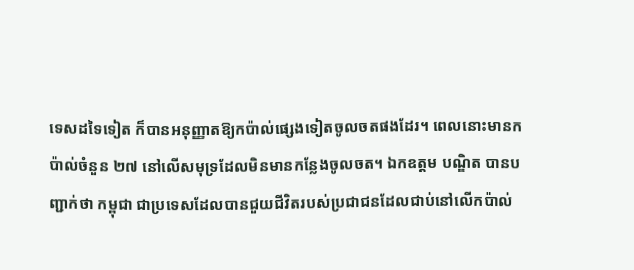ទេសដទៃទៀត ក៏បានអនុញ្ញាតឱ្យកប៉ាល់ផ្សេងទៀតចូលចតផងដែរ។ ពេលនោះមានកប៉ាល់ចំនួន ២៧ នៅលើសមុទ្រដែលមិនមានកន្លែងចូលចត។ ឯកឧត្តម បណ្ឌិត បានបញ្ជាក់ថា កម្ពុជា ជាប្រទេសដែលបានជួយជីវិតរបស់ប្រជាជនដែលជាប់នៅលើកប៉ាល់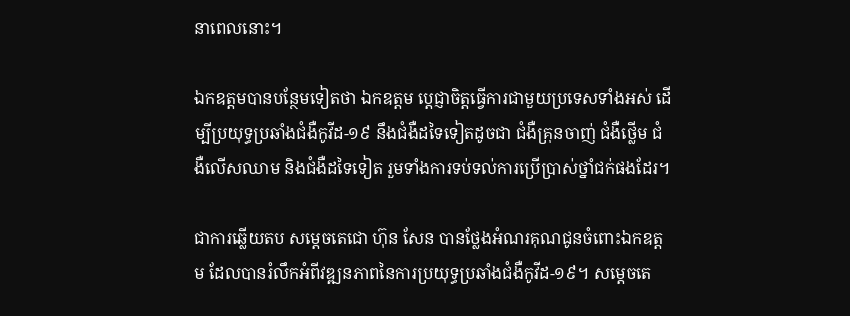នាពេលនោះ។

ឯកឧត្តមបានបន្ថែមទៀតថា ឯកឧត្តម ប្ដេជ្ញាចិត្តធ្វើការជាមួយប្រទេសទាំងអស់ ដើម្បីប្រយុទ្ធប្រឆាំងជំងឺកូវីដ-១៩ នឹងជំងឺដទៃទៀតដូចជា ជំងឺគ្រុនចាញ់ ជំងឺថ្លើម ជំងឺលើសឈាម និងជំងឺដទៃទៀត រួមទាំងការទប់ទល់ការប្រើប្រាស់ថ្នាំជក់ផងដែរ។

ជាការឆ្លើយតប សម្ដេចតេជោ ហ៊ុន សែន បានថ្លែងអំណរគុណជូនចំពោះឯកឧត្តម ដែលបានរំលឹកអំពីវឌ្ឍនភាពនៃការប្រយុទ្ធប្រឆាំងជំងឺកូវីដ-១៩។ សម្ដេចតេ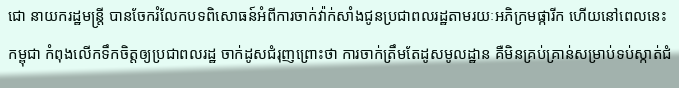ជោ នាយករដ្ឋមន្ត្រី បានចែករំលែកបទពិសោធន៍អំពីការចាក់វ៉ាក់សាំងជូនប្រជាពលរដ្ឋតាមរយៈអភិក្រមផ្ការីក ហើយនៅពេលនេះ កម្ពុជា កំពុងលើកទឹកចិត្តឲ្យប្រជាពលរដ្ឋ ចាក់ដូសជំរុញព្រោះថា ការចាក់ត្រឹមតែដូសមូលដ្ឋាន គឺមិនគ្រប់គ្រាន់សម្រាប់ទប់ស្កាត់ជំ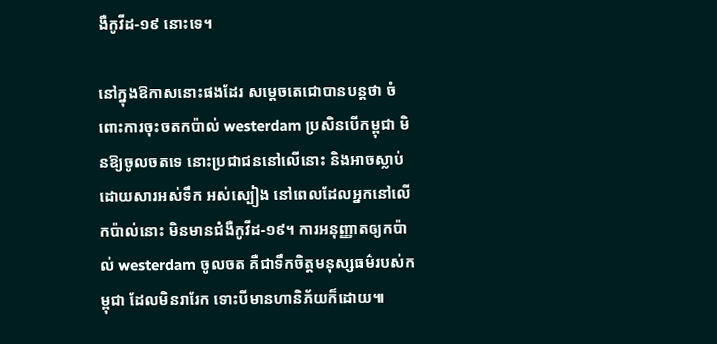ងឺកូវីដ-១៩ នោះទេ។

នៅក្នុងឱកាសនោះផងដែរ សម្ដេចតេជោបានបន្តថា ចំពោះការចុះចតកប៉ាល់ westerdam ប្រសិនបើកម្ពុជា មិនឱ្យចូលចតទេ នោះប្រជាជននៅលើនោះ និងអាចស្លាប់ដោយសារអស់ទឹក អស់ស្បៀង នៅពេលដែលអ្នកនៅលើកប៉ាល់នោះ មិនមានជំងឺកូវីដ-១៩។ ការអនុញ្ញាតឲ្យកប៉ាល់ westerdam ចូលចត គឺជាទឹកចិត្តមនុស្សធម៌របស់កម្ពុជា ដែលមិនរារែក ទោះបីមានហានិភ័យក៏ដោយ៕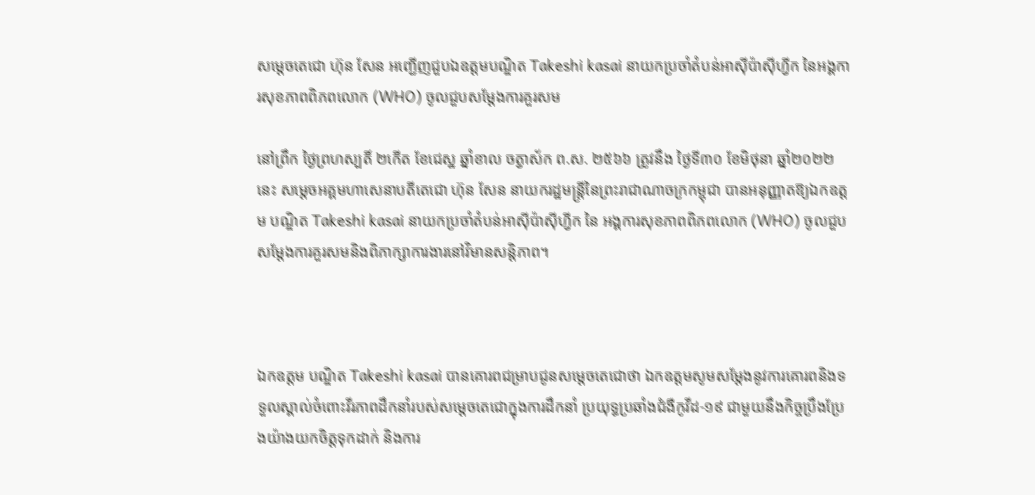សម្ដេចតេជោ ហ៊ុន សែន អញ្ជើញជួបឯឧត្តមបណ្ឌិត Takeshi kasai នាយកប្រចាំតំបន់អាស៊ីប៉ាស៊ីហ្វីក នៃអង្គការសុខភាពពិភពលោក (WHO) ចូលជួបសម្ដែងការគួរសម

នៅព្រឹក ថ្ងៃព្រហស្បតិ៍ ២កើត ខែជេស្ឋ ឆ្នាំខាល ចត្វាស័ក ព.ស. ២៥៦៦ ត្រូវនឹង ថ្ងៃទី៣០ ខែមិថុនា ឆ្នាំ២០២២ នេះ សម្ដេចអគ្គមហាសេនាបតីតេជោ ហ៊ុន សែន នាយករដ្ឋមន្ត្រីនៃព្រះរាជាណាចក្រកម្ពុជា បានអនុញ្ញាតឱ្យឯកឧត្តម បណ្ឌិត Takeshi kasai នាយកប្រចាំតំបន់អាស៊ីប៉ាស៊ីហ្វីក នៃ អង្គការសុខភាពពិភពលោក (WHO) ចូលជួបសម្ដែងការគួរសមនិងពិភាក្សាការងារនៅវិមានសន្តិភាព។



ឯកឧត្តម បណ្ឌិត Takeshi kasai បានគោរពជម្រាបជូនសម្ដេចតេជោថា ឯកឧត្តមសូមសម្ដែងនូវការគោរពនិងទទួលស្គាល់ចំពោះវីរភាពដឹកនាំរបស់សម្ដេចតេជោក្នុងការដឹកនាំ ប្រយុទ្ធប្រឆាំងជំងឺកូវីដ-១៩ ជាមួយនឹងកិច្ចប្រឹងប្រែងយ៉ាងយកចិត្តទុកដាក់ និងការ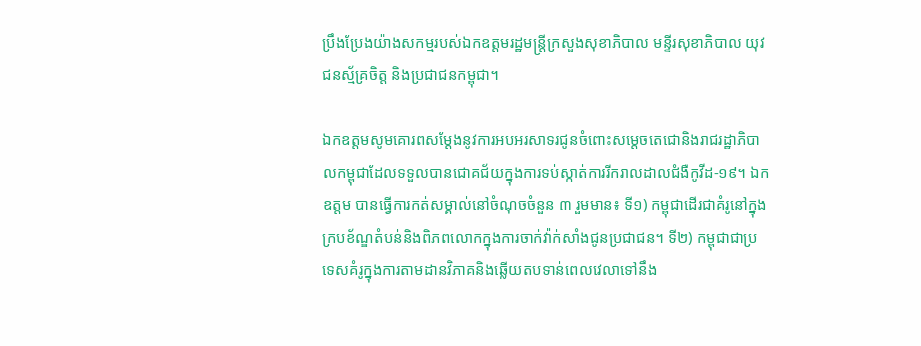ប្រឹងប្រែងយ៉ាងសកម្មរបស់ឯកឧត្តមរដ្ឋមន្ត្រីក្រសួងសុខាភិបាល មន្ទីរសុខាភិបាល យុវជនស្ម័គ្រចិត្ត និងប្រជាជនកម្ពុជា។

ឯកឧត្តមសូមគោរពសម្ដែងនូវការអបអរសាទរជូនចំពោះសម្ដេចតេជោនិងរាជរដ្ឋាភិបាលកម្ពុជាដែលទទួលបានជោគជ័យក្នុងការទប់ស្កាត់ការរីករាលដាលជំងឺកូវីដ-១៩។ ឯកឧត្តម បានធ្វើការកត់សម្គាល់នៅចំណុចចំនួន ៣ រួមមាន៖ ទី១) កម្ពុជាដើរជាគំរូនៅក្នុងក្របខ័ណ្ឌតំបន់និងពិភពលោកក្នុងការចាក់វ៉ាក់សាំងជូនប្រជាជន។ ទី២) កម្ពុជាជាប្រទេសគំរូក្នុងការតាមដានវិភាគនិងឆ្លើយតបទាន់ពេលវេលាទៅនឹង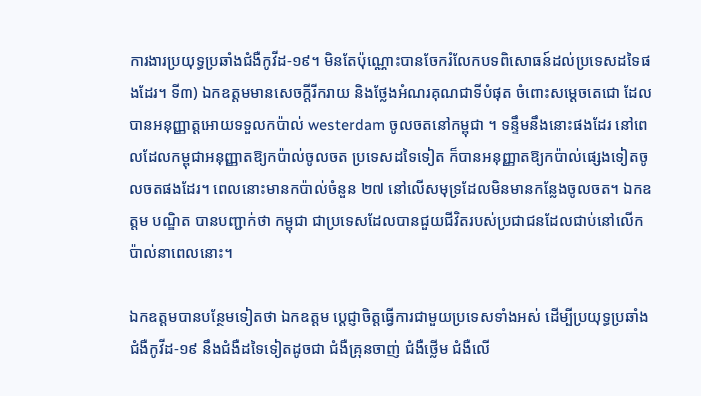ការងារប្រយុទ្ធប្រឆាំងជំងឺកូវីដ-១៩។ មិនតែប៉ុណ្ណោះបានចែករំលែកបទពិសោធន៍ដល់ប្រទេសដទៃផងដែរ។ ទី៣) ឯកឧត្តមមានសេចក្ដីរីករាយ និងថ្លែងអំណរគុណជាទីបំផុត ចំពោះសម្តេចតេជោ ដែលបានអនុញ្ញាត្តអោយទទួលកប៉ាល់ westerdam ចូលចតនៅកម្ពុជា ។ ទន្ទឹមនឹងនោះផងដែរ នៅពេលដែលកម្ពុជាអនុញ្ញាតឱ្យកប៉ាល់ចូលចត ប្រទេសដទៃទៀត ក៏បានអនុញ្ញាតឱ្យកប៉ាល់ផ្សេងទៀតចូលចតផងដែរ។ ពេលនោះមានកប៉ាល់ចំនួន ២៧ នៅលើសមុទ្រដែលមិនមានកន្លែងចូលចត។ ឯកឧត្តម បណ្ឌិត បានបញ្ជាក់ថា កម្ពុជា ជាប្រទេសដែលបានជួយជីវិតរបស់ប្រជាជនដែលជាប់នៅលើកប៉ាល់នាពេលនោះ។

ឯកឧត្តមបានបន្ថែមទៀតថា ឯកឧត្តម ប្ដេជ្ញាចិត្តធ្វើការជាមួយប្រទេសទាំងអស់ ដើម្បីប្រយុទ្ធប្រឆាំងជំងឺកូវីដ-១៩ នឹងជំងឺដទៃទៀតដូចជា ជំងឺគ្រុនចាញ់ ជំងឺថ្លើម ជំងឺលើ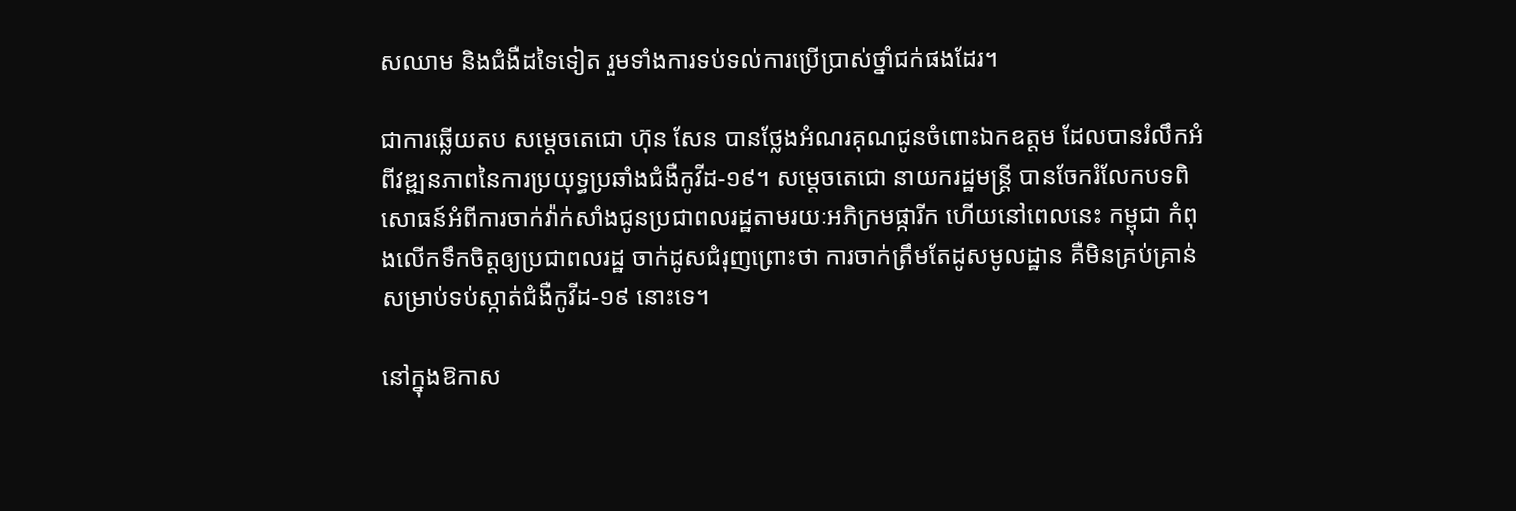សឈាម និងជំងឺដទៃទៀត រួមទាំងការទប់ទល់ការប្រើប្រាស់ថ្នាំជក់ផងដែរ។

ជាការឆ្លើយតប សម្ដេចតេជោ ហ៊ុន សែន បានថ្លែងអំណរគុណជូនចំពោះឯកឧត្តម ដែលបានរំលឹកអំពីវឌ្ឍនភាពនៃការប្រយុទ្ធប្រឆាំងជំងឺកូវីដ-១៩។ សម្ដេចតេជោ នាយករដ្ឋមន្ត្រី បានចែករំលែកបទពិសោធន៍អំពីការចាក់វ៉ាក់សាំងជូនប្រជាពលរដ្ឋតាមរយៈអភិក្រមផ្ការីក ហើយនៅពេលនេះ កម្ពុជា កំពុងលើកទឹកចិត្តឲ្យប្រជាពលរដ្ឋ ចាក់ដូសជំរុញព្រោះថា ការចាក់ត្រឹមតែដូសមូលដ្ឋាន គឺមិនគ្រប់គ្រាន់សម្រាប់ទប់ស្កាត់ជំងឺកូវីដ-១៩ នោះទេ។

នៅក្នុងឱកាស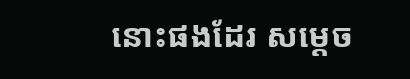នោះផងដែរ សម្ដេច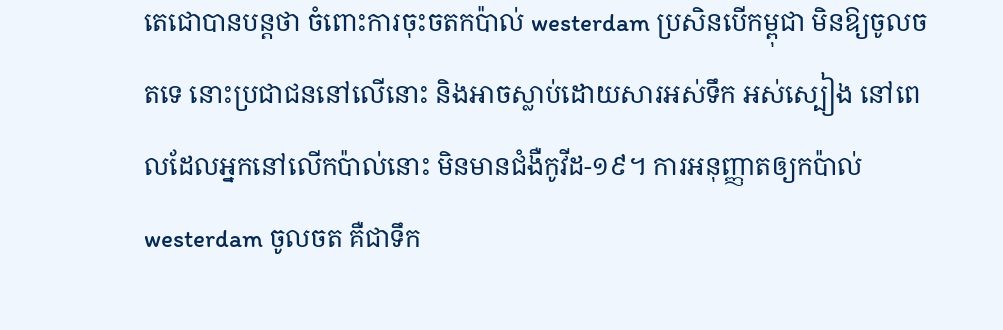តេជោបានបន្តថា ចំពោះការចុះចតកប៉ាល់ westerdam ប្រសិនបើកម្ពុជា មិនឱ្យចូលចតទេ នោះប្រជាជននៅលើនោះ និងអាចស្លាប់ដោយសារអស់ទឹក អស់ស្បៀង នៅពេលដែលអ្នកនៅលើកប៉ាល់នោះ មិនមានជំងឺកូវីដ-១៩។ ការអនុញ្ញាតឲ្យកប៉ាល់ westerdam ចូលចត គឺជាទឹក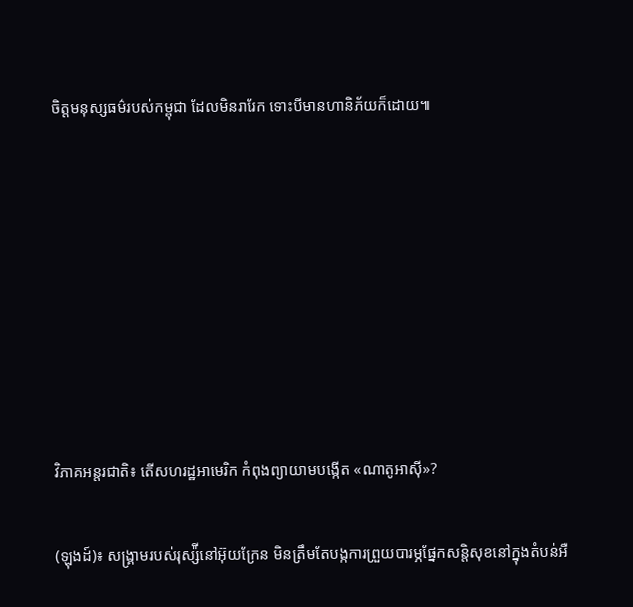ចិត្តមនុស្សធម៌របស់កម្ពុជា ដែលមិនរារែក ទោះបីមានហានិភ័យក៏ដោយ៕












វិភាគអន្តរជាតិ៖ តើសហរដ្ឋអាមេរិក កំពុងព្យាយាមបង្កើត «ណាតូអាស៊ី»?


(ឡុងដ៍)៖ សង្រ្គាមរបស់រុស្ស៉ីនៅអ៊ុយក្រែន មិនត្រឹមតែបង្កការព្រួយបារម្ភផ្នែកសន្តិសុខនៅក្នុងតំបន់អឺ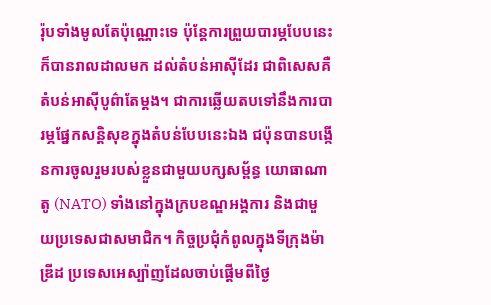រ៉ុបទាំងមូលតែប៉ុណ្ណោះទេ ប៉ុន្តែការព្រួយបារម្ភបែបនេះក៏បានរាលដាលមក ដល់តំបន់អាស៊ីដែរ ជាពិសេសគឺតំបន់អាស៊ីបូព៌ាតែម្ដង។ ជាការឆ្លើយតបទៅនឹងការបារម្ភផ្នែកសន្តិសុខក្នុងតំបន់បែបនេះឯង ជប៉ុនបានបង្កើនការចូលរួមរបស់ខ្លួនជាមួយបក្សសម្ព័ន្ធ យោធាណាតូ (NATO) ទាំងនៅក្នុងក្របខណ្ឌអង្គការ និងជាមួយប្រទេសជាសមាជិក។ កិច្ចប្រជុំកំពូលក្នុងទីក្រុងម៉ាឌ្រីដ ប្រទេសអេស្ប៉ាញដែលចាប់ផ្ដើមពីថ្ងៃ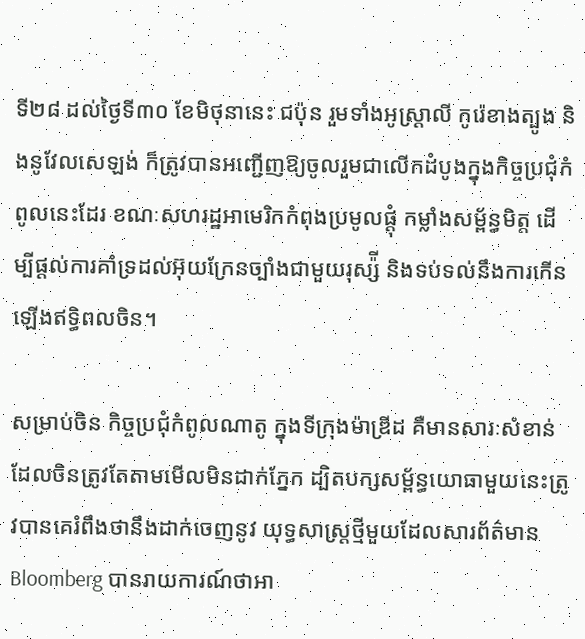ទី២៨ ដល់ថ្ងៃទី៣០ ខែមិថុនានេះ ជប៉ុន រួមទាំងអូស្ត្រាលី កូរ៉េខាងត្បូង និងនូវែលសេឡង់ ក៏ត្រូវបានអញ្ជើញឱ្យចូលរួមជាលើកដំបូងក្នុងកិច្ចប្រជុំកំពូលនេះដែរ ខណៈសហរដ្ឋអាមេរិកកំពុងប្រមូលផ្ដុំ កម្លាំងសម្ព័ន្ធមិត្ត ដើម្បីផ្ដល់ការគាំទ្រដល់អ៊ុយក្រែនច្បាំងជាមួយរុស្ស៉ី និងទប់ទល់នឹងការកើនឡើងឥទ្ធិពលចិន។

សម្រាប់ចិន កិច្ចប្រជុំកំពូលណាតូ ក្នុងទីក្រុងម៉ាឌ្រីដ គឺមានសារៈសំខាន់ដែលចិនត្រូវតែតាមមើលមិនដាក់ភ្នែក ដ្បិតបក្សសម្ព័ន្ធយោធាមួយនេះត្រូវបានគេរំពឹងថានឹងដាក់ចេញនូវ យុទ្ធសាស្ត្រថ្មីមួយដែលសារព័ត៌មាន Bloomberg បានរាយការណ៍ថាអា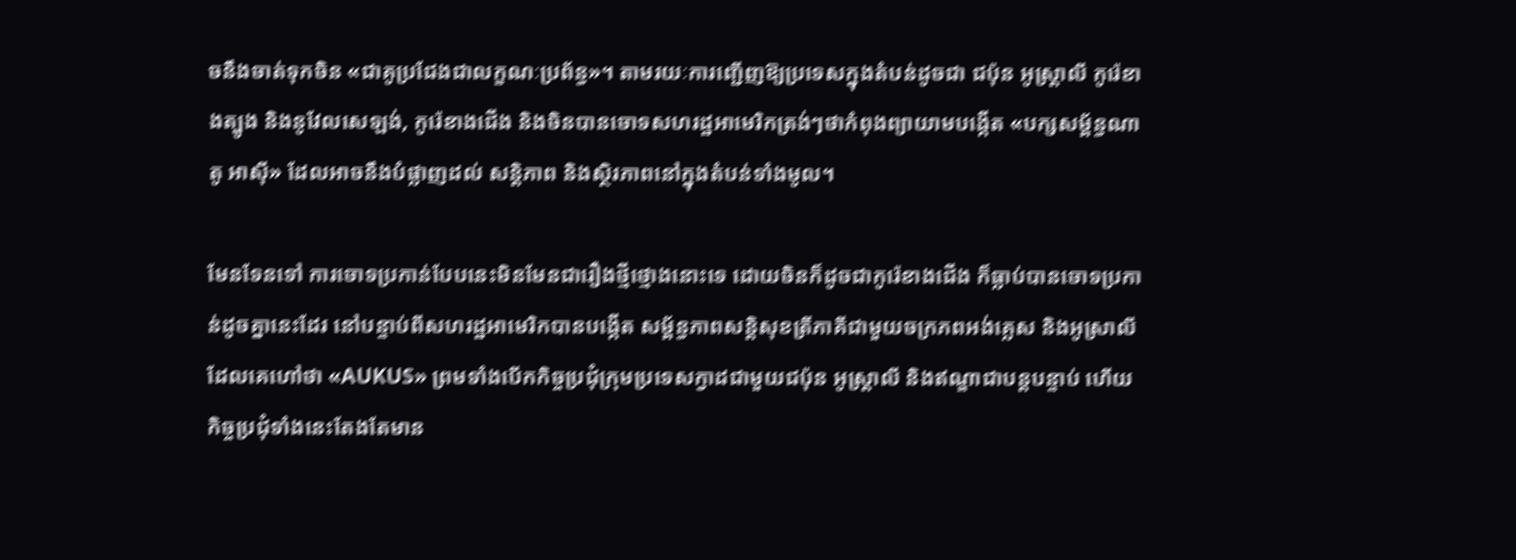ចនឹងចាត់ទុកចិន «ជាគូប្រជែងជាលក្ខណៈប្រព័ន្ធ»។ តាមរយៈការញ្ជើញឱ្យប្រទេសក្នុងតំបន់ដូចជា ជប៉ុន អូស្ត្រាលី កូរ៉េខាងត្បូង និងនូវែលសេឡង់, កូរ៉េខាងជើង និងចិនបានចោទសហរដ្ឋអាមេរិកត្រង់ៗថាកំពុងព្យាយាមបង្កើត «បក្សសម្ព័ន្ធណាតូ អាស៊ី» ដែលអាចនឹងបំផ្លាញដល់ សន្តិភាព និងស្ថិរភាពនៅក្នុងតំបន់ទាំងមូល។

មែនទែនទៅ ការចោទប្រកាន់បែបនេះមិនមែនជារឿងថ្មីថ្មោងនោះទេ ដោយចិនក៏ដូចជាកូរ៉េខាងជើង ក៏ធ្លាប់បានចោទប្រកាន់ដូចគ្នានេះដែរ នៅបន្ទាប់ពីសហរដ្ឋអាមេរិកបានបង្កើត សម្ព័ន្ធភាពសន្តិសុខត្រីភាគីជាមួយចក្រភពអង់គ្លេស និងអូស្រាលី ដែលគេហៅថា «AUKUS» ព្រមទាំងបើកកិច្ចប្រជុំក្រុមប្រទេសក្វាដជាមួយជប៉ុន អូស្ត្រាលី និងឥណ្ឌាជាបន្តបន្ទាប់ ហើយកិច្ចប្រជុំទាំងនេះតែងតែមាន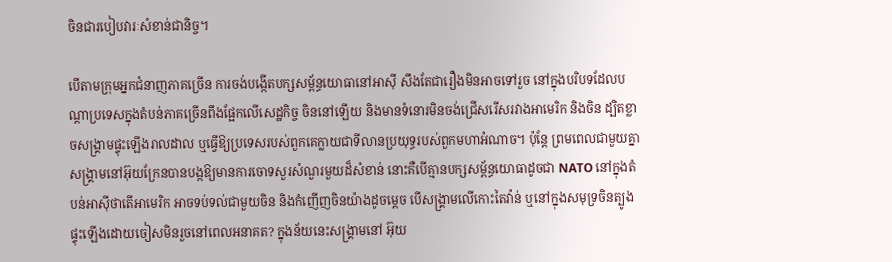ចិនជារបៀបវារៈសំខាន់ជានិច្ច។

បើតាមក្រុមអ្នកជំនាញភាគច្រើន ការចង់បង្កើតបក្សសម្ព័ន្ធយោធានៅអាស៊ី សឹងតែជារឿងមិនអាចទៅរួច នៅក្នុងបរិបទដែលបណ្ដាប្រទេសក្នុងតំបន់ភាគច្រើនពឹងផ្អែកលើសេដ្ឋកិច្ច ចិននៅឡើយ និងមានទំនោរមិនចង់ជ្រើសរើសរវាងអាមេរិក និងចិន ដ្បិតខ្លាចសង្រ្គាមផ្ទុះឡើងរាលដាល ឬធ្វើឱ្យប្រទេសរបស់ពួកគេក្លាយជាទីលានប្រយុទ្ធរបស់ពួកមហាអំណាច។ ប៉ុន្តែ ព្រមពេលជាមួយគ្នា សង្រ្គាមនៅអ៊ុយក្រែនបានបង្កឱ្យមានការចោទសួរសំណួរមួយដ៏សំខាន់ នោះគឺបើគ្មានបក្សសម្ព័ន្ធយោធាដូចជា NATO នៅក្នុងតំបន់អាស៊ីថាតើអាមេរិក អាចទប់ទល់ជាមួយចិន និងកំញើញចិនយ៉ាងដូចម្ដេច បើសង្រ្គាមលើកោះតៃវ៉ាន់ ឬនៅក្នុងសមុទ្រចិនត្បូងផ្ទុះឡើងដោយចៀសមិនរួចនៅពេលអនាគត? ក្នុងន័យនេះសង្រ្គាមនៅ អ៊ុយ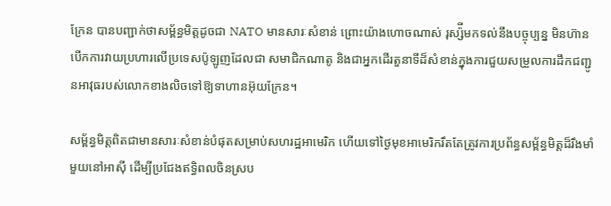ក្រែន បានបញ្ជាក់ថាសម្ព័ន្ធមិត្តដូចជា NATO មានសារៈសំខាន់ ព្រោះយ៉ាងហោចណាស់ រុស្ស៉ីមកទល់នឹងបច្ចុប្បន្ន មិនហ៊ានបើកការវាយប្រហារលើប្រទេសប៉ូឡូញដែលជា សមាជិកណាតូ និងជាអ្នកដើរតួនាទីដ៏សំខាន់ក្នុងការជួយសម្រួលការដឹកជញ្ជូនអាវុធរបស់លោកខាងលិចទៅឱ្យទាហានអ៊ុយក្រែន។

សម្ព័ន្ធមិត្តពិតជាមានសារៈសំខាន់បំផុតសម្រាប់សហរដ្ឋអាមេរិក ហើយទៅថ្ងៃមុខអាមេរិករឹតតែត្រូវការប្រព័ន្ធសម្ព័ន្ធមិត្តដ៏រឹងមាំមួយនៅអាស៊ី ដើម្បីប្រជែងឥទ្ធិពលចិនស្រប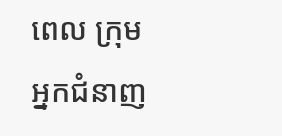ពេល ក្រុមអ្នកជំនាញ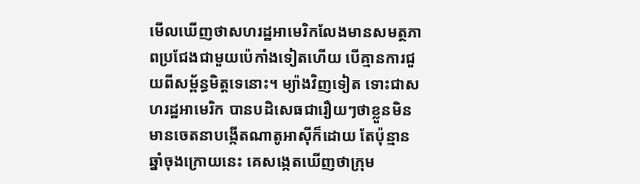មើលឃើញថាសហរដ្ឋអាមេរិកលែងមានសមត្ថភាពប្រជែងជាមួយប៉េកាំងទៀតហើយ បើគ្មានការជួយពីសម្ព័ន្ធមិត្តទេនោះ។ ម្យ៉ាងវិញទៀត ទោះជាសហរដ្ឋអាមេរិក បានបដិសេធជារឿយៗថាខ្លួនមិនមានចេតនាបង្កើតណាតូអាស៊ីក៏ដោយ តែប៉ុន្មានឆ្នាំចុងក្រោយនេះ គេសង្កេតឃើញថាក្រុម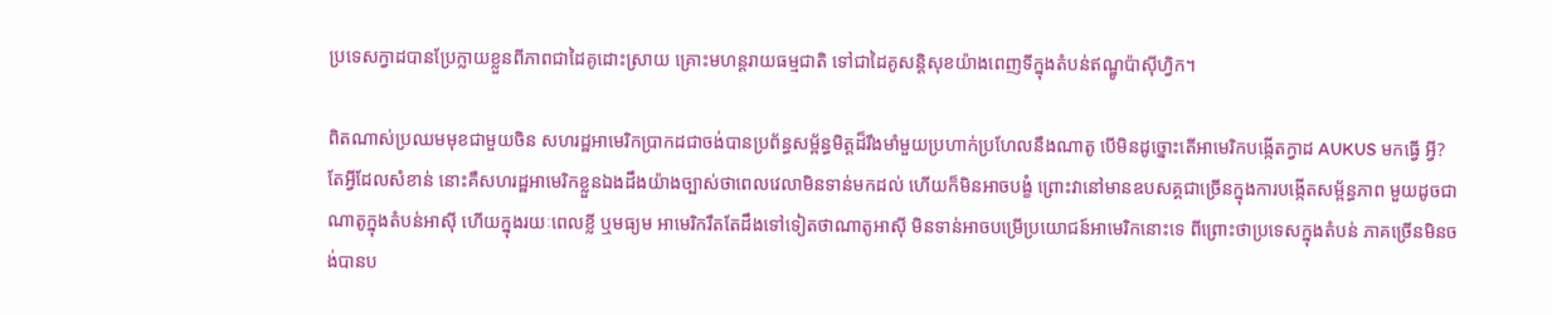ប្រទេសក្វាដបានប្រែក្លាយខ្លួនពីភាពជាដៃគូដោះស្រាយ គ្រោះមហន្តរាយធម្មជាតិ ទៅជាដៃគូសន្តិសុខយ៉ាងពេញទីក្នុងតំបន់ឥណ្ឌូប៉ាស៊ីហ្វិក។

ពិតណាស់ប្រឈមមុខជាមួយចិន សហរដ្ឋអាមេរិកប្រាកដជាចង់បានប្រព័ន្ធសម្ព័ន្ធមិត្តដ៏រឹងមាំមួយប្រហាក់ប្រហែលនឹងណាតូ បើមិនដូច្នោះតើអាមេរិកបង្កើតក្វាដ AUKUS មកធ្វើ អ្វី? តែអ្វីដែលសំខាន់ នោះគឺសហរដ្ឋអាមេរិកខ្លួនឯងដឹងយ៉ាងច្បាស់ថាពេលវេលាមិនទាន់មកដល់ ហើយក៏មិនអាចបង្ខំ ព្រោះវានៅមានឧបសគ្គជាច្រើនក្នុងការបង្កើតសម្ព័ន្ធភាព មួយដូចជាណាតូក្នុងតំបន់អាស៊ី ហើយក្នុងរយៈពេលខ្លី ឬមធ្យម អាមេរិករឹតតែដឹងទៅទៀតថាណាតូអាស៊ី មិនទាន់អាចបម្រើប្រយោជន៍អាមេរិកនោះទេ ពីព្រោះថាប្រទេសក្នុងតំបន់ ភាគច្រើនមិនចង់បានប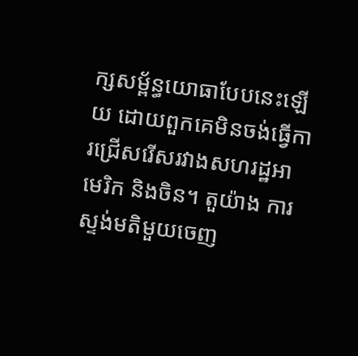ក្សសម្ព័ន្ធយោធាបែបនេះឡើយ ដោយពួកគេមិនចង់ធ្វើការជ្រើសរើសរវាងសហរដ្ឋអាមេរិក និងចិន។ តួយ៉ាង ការស្ទង់មតិមួយចេញ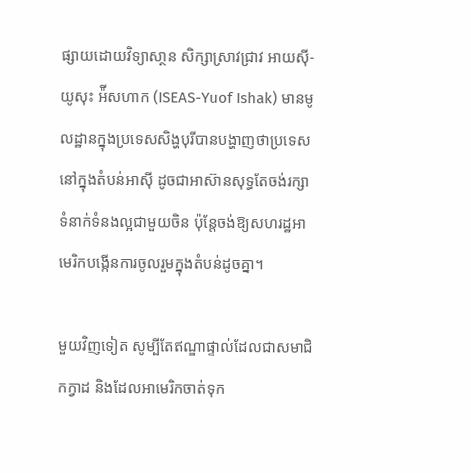ផ្សាយដោយវិទ្យាសា្ថន សិក្សាស្រាវជ្រាវ អាយស៊ី-យូសុះ អ៉ីសហាក (ISEAS-Yuof Ishak) មានមូលដ្ឋានក្នុងប្រទេសសិង្ហបុរីបានបង្ហាញថាប្រទេសនៅក្នុងតំបន់អាស៊ី ដូចជាអាស៊ានសុទ្ធតែចង់រក្សា ទំនាក់ទំនងល្អជាមួយចិន ប៉ុន្តែចង់ឱ្យសហរដ្ឋអាមេរិកបង្កើនការចូលរួមក្នុងតំបន់ដូចគ្នា។

មួយវិញទៀត សូម្បីតែឥណ្ឌាផ្ទាល់ដែលជាសមាជិកក្វាដ និងដែលអាមេរិកចាត់ទុក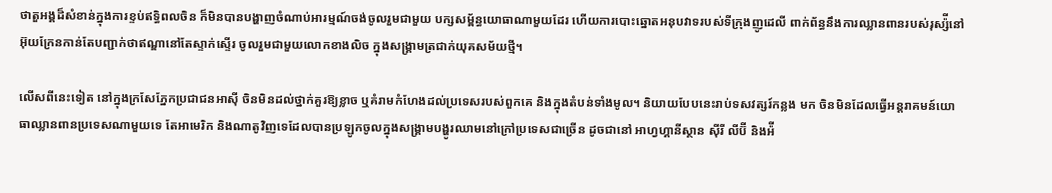ថាតួអង្គដ៏សំខាន់ក្នុងការខ្ទប់ឥទ្ធិពលចិន ក៏មិនបានបង្ហាញចំណាប់អារម្មណ៍ចង់ចូលរួមជាមួយ បក្សសម្ព័ន្ធយោធាណាមួយដែរ ហើយការបោះឆ្នោតអនុបវាទរបស់ទីក្រុងញូដេលី ពាក់ព័ន្ធនឹងការឈ្លានពានរបស់រុស្ស៉ីនៅអ៊ុយក្រែនកាន់តែបញ្ជាក់ថាឥណ្ឌានៅតែស្ទាក់ស្ទើរ ចូលរួមជាមួយលោកខាងលិច ក្នុងសង្រ្គាមត្រជាក់យុគសម័យថ្មី។

លើសពីនេះទៀត នៅក្នុងក្រសែភ្នែកប្រជាជនអាស៊ី ចិនមិនដល់ថ្នាក់គួរឱ្យខ្លាច ឬគំរាមកំហែងដល់ប្រទេសរបស់ពួកគេ និងក្នុងតំបន់ទាំងមូល។ និយាយបែបនេះរាប់ទសវត្សរ៍កន្លង មក ចិនមិនដែលធ្វើអន្តរាគមន៍យោធាឈ្លានពានប្រទេសណាមួយទេ តែអាមេរិក និងណាតូវិញទេដែលបានប្រឡូកចូលក្នុងសង្រ្គាមបង្ហូរឈាមនៅក្រៅប្រទេសជាច្រើន ដូចជានៅ អាហ្វហ្គានីស្ថាន ស៊ីរី លីប៊ី និងអ៉ី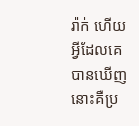រ៉ាក់ ហើយអ្វីដែលគេបានឃើញ នោះគឺប្រ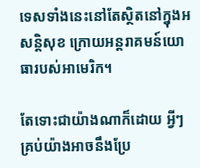ទេសទាំងនេះនៅតែស្ថិតនៅក្នុងអសន្តិសុខ ក្រោយអន្តរាគមន៍យោធារបស់អាមេរិក។

តែទោះជាយ៉ាងណាក៏ដោយ អ្វីៗគ្រប់យ៉ាងអាចនឹងប្រែ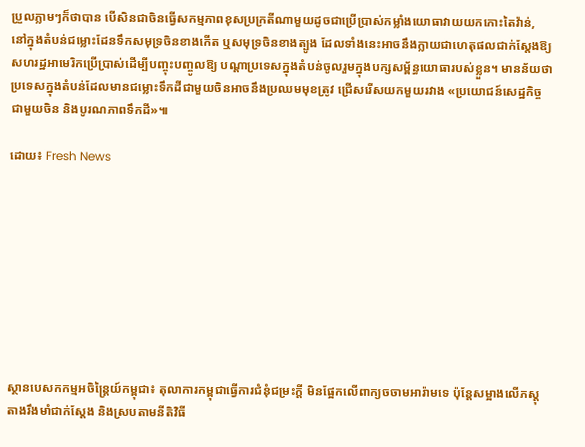ប្រួលភ្លាមៗក៏ថាបាន បើសិនជាចិនធ្វើសកម្មភាពខុសប្រក្រតីណាមួយដូចជាប្រើប្រាស់កម្លាំងយោធាវាយយកកោះតៃវ៉ាន់, នៅក្នុងតំបន់ជម្លោះដែនទឹកសមុទ្រចិនខាងកើត ឬសមុទ្រចិនខាងត្បូង ដែលទាំងនេះអាចនឹងក្លាយជាហេតុផលជាក់ស្ដែងឱ្យសហរដ្ឋអាមេរិកប្រើប្រាស់ដើម្បីបញ្ចុះបញ្ចូលឱ្យ បណ្ដាប្រទេសក្នុងតំបន់ចូលរួមក្នុងបក្សសម្ព័ន្ធយោធារបស់ខ្លួន។ មានន័យថាប្រទេសក្នុងតំបន់ដែលមានជម្លោះទឹកដីជាមួយចិនអាចនឹងប្រឈមមុខត្រូវ ជ្រើសរើសយកមួយរវាង «ប្រយោជន៍សេដ្ឋកិច្ចជាមួយចិន និងបូរណភាពទឹកដី»៕

ដោយ៖ Fresh News









ស្ថានបេសកកម្មអចិន្រ្តៃយ៍កម្ពុជា៖ តុលាការកម្ពុជាធ្វើការជំនុំជម្រះក្ដី មិនផ្អែកលើពាក្យចចាមអារ៉ាមទេ ប៉ុន្តែសម្អាងលើភស្តុតាងរឹងមាំជាក់ស្ដែង និងស្របតាមនីតិវិធី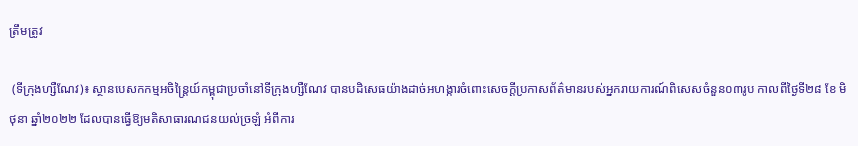ត្រឹមត្រូវ

 (ទីក្រុងហ្សឺណែវ)៖ ស្ថានបេសកកម្មអចិន្រ្តៃយ៍កម្ពុជាប្រចាំនៅទីក្រុងហ្សឺណែវ បានបដិសេធយ៉ាងដាច់អហង្ការចំពោះសេចក្ដីប្រកាសព័ត៌មានរបស់អ្នករាយការណ៍ពិសេសចំនួន០៣រូប កាលពីថ្ងៃទី២៨ ខែ មិថុនា ឆ្នាំ២០២២ ដែលបានធ្វើឱ្យមតិសាធារណជនយល់ច្រឡំ អំពីការ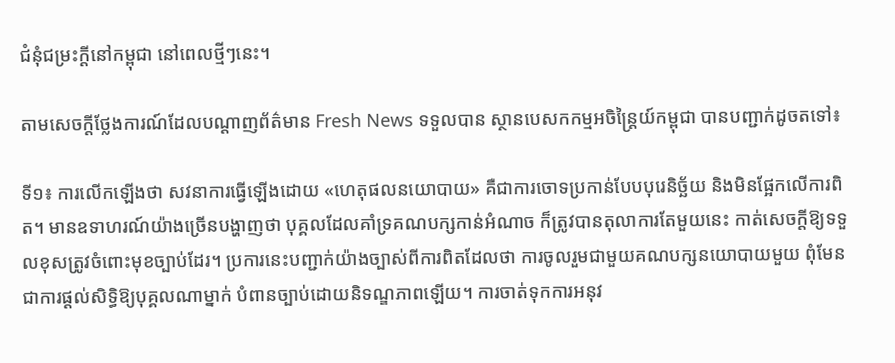ជំនុំជម្រះក្ដីនៅកម្ពុជា នៅពេលថ្មីៗនេះ។

តាមសេចក្តីថ្លែងការណ៍ដែលបណ្តាញព័ត៌មាន Fresh News ទទួលបាន ស្ថានបេសកកម្មអចិន្ត្រៃយ៍កម្ពុជា បានបញ្ជាក់ដូចតទៅ៖

ទី១៖ ការលើកឡើងថា សវនាការធ្វើឡើងដោយ «ហេតុផលនយោបាយ» គឺជាការចោទប្រកាន់បែបបុរេនិច្ឆ័យ និងមិនផ្អែកលើការពិត។ មានឧទាហរណ៍យ៉ាងច្រើនបង្ហាញថា បុគ្គលដែលគាំទ្រគណបក្សកាន់អំណាច ក៏ត្រូវបានតុលាការតែមួយនេះ កាត់សេចក្ដីឱ្យទទួលខុសត្រូវចំពោះមុខច្បាប់ដែរ។ ប្រការនេះបញ្ជាក់យ៉ាងច្បាស់ពីការពិតដែលថា ការចូលរួមជាមួយគណបក្សនយោបាយមួយ ពុំមែនជាការផ្តល់សិទ្ធិឱ្យបុគ្គលណាម្នាក់ បំពានច្បាប់ដោយនិទណ្ឌភាពឡើយ។ ការចាត់ទុកការអនុវ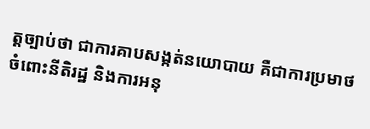ត្តច្បាប់ថា ជាការគាបសង្កត់នយោបាយ គឺជាការប្រមាថចំពោះនីតិរដ្ឋ និងការអនុ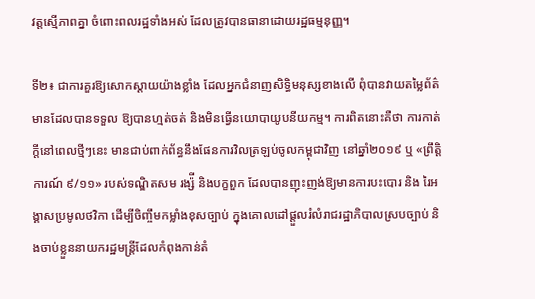វត្តស្មើភាពគ្នា ចំពោះពលរដ្ឋទាំងអស់ ដែលត្រូវបានធានាដោយរដ្ឋធម្មនុញ្ញ។

ទី២៖ ជាការគួរឱ្យសោកស្ដាយយ៉ាងខ្លាំង ដែលអ្នកជំនាញសិទ្ធិមនុស្សខាងលើ ពុំបានវាយតម្លៃព័ត៌មានដែលបានទទួល ឱ្យបានហ្មត់ចត់ និងមិនធ្វើនយោបាយូបនីយកម្ម។ ការពិតនោះគឺថា ការកាត់ក្ដីនៅពេលថ្មីៗនេះ មានជាប់ពាក់ព័ន្ធនឹងផែនការវិលត្រឡប់ចូលកម្ពុជាវិញ នៅឆ្នាំ២០១៩ ឬ «ព្រឹត្តិការណ៍ ៩/១១» របស់ទណ្ឌិតសម រង្ស៉ី និងបក្ខពួក ដែលបានញុះញង់ឱ្យមានការបះបោរ និង រៃអង្គាសប្រមូលថវិកា ដើម្បីចិញ្ចឹមកម្លាំងខុសច្បាប់ ក្នុងគោលដៅផ្ដួលរំលំរាជរដ្ឋាភិបាលស្របច្បាប់ និងចាប់ខ្លួននាយករដ្ឋមន្ត្រីដែលកំពុងកាន់តំ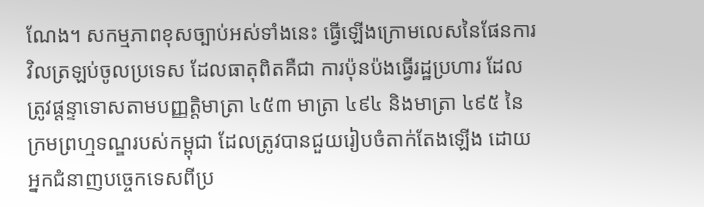ណែង។ សកម្មភាពខុសច្បាប់អស់ទាំងនេះ ធ្វើឡើងក្រោមលេសនៃផែនការវិលត្រឡប់ចូលប្រទេស ដែលធាតុពិតគឺជា ការប៉ុនប៉ងធ្វើរដ្ឋប្រហារ ដែលត្រូវផ្តន្ទាទោសតាមបញ្ញត្តិមាត្រា ៤៥៣ មាត្រា ៤៩៤ និងមាត្រា ៤៩៥ នៃក្រមព្រហ្មទណ្ឌរបស់កម្ពុជា ដែលត្រូវបានជួយរៀបចំតាក់តែងឡើង ដោយអ្នកជំនាញបច្ចេកទេសពីប្រ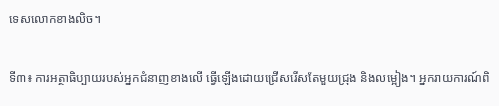ទេសលោកខាងលិច។

ទី៣៖ ការអត្ថាធិប្បាយរបស់អ្នកជំនាញខាងលើ ធ្វើឡើងដោយជ្រើសរើសតែមួយជ្រុង និងលម្អៀង។ អ្នករាយការណ៍ពិ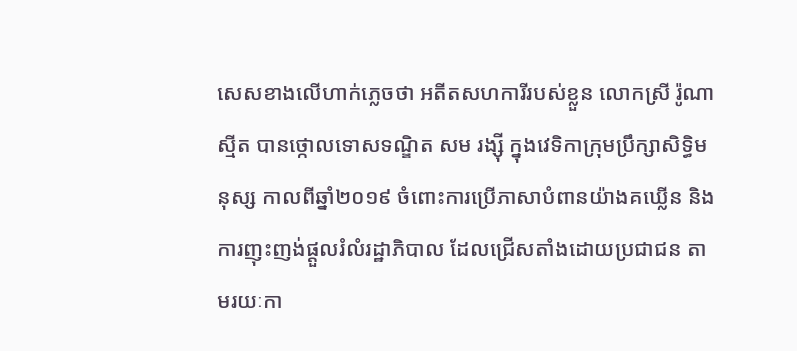សេសខាងលើហាក់ភ្លេចថា អតីតសហការីរបស់ខ្លួន លោកស្រី រ៉ូណា ស្មីត បានថ្កោលទោសទណ្ឌិត សម រង្ស៊ី ក្នុងវេទិកាក្រុមប្រឹក្សាសិទ្ធិមនុស្ស កាលពីឆ្នាំ២០១៩ ចំពោះការប្រើភាសាបំពានយ៉ាងគឃ្លើន និងការញុះញង់ផ្ដួលរំលំរដ្ឋាភិបាល ដែលជ្រើសតាំងដោយប្រជាជន តាមរយៈកា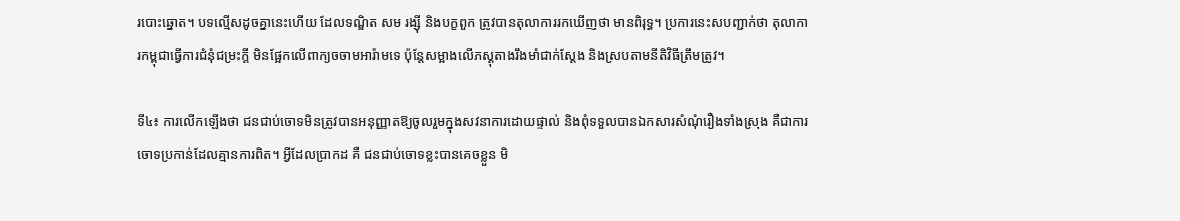របោះឆ្នោត។ បទល្មើសដូចគ្នានេះហើយ ដែលទណ្ឌិត សម រង្ស៊ី និងបក្ខពួក ត្រូវបានតុលាការរកឃើញថា មានពិរុទ្ធ។ ប្រការនេះសបញ្ជាក់ថា តុលាការកម្ពុជាធ្វើការជំនុំជម្រះក្ដី មិនផ្អែកលើពាក្យចចាមអារ៉ាមទេ ប៉ុន្តែសម្អាងលើភស្តុតាងរឹងមាំជាក់ស្ដែង និងស្របតាមនីតិវិធីត្រឹមត្រូវ។

ទី៤៖ ការលើកឡើងថា ជនជាប់ចោទមិនត្រូវបានអនុញ្ញាតឱ្យចូលរួមក្នុងសវនាការដោយផ្ទាល់ និងពុំទទួលបានឯកសារសំណុំរឿងទាំងស្រុង គឺជាការចោទប្រកាន់ដែលគ្មានការពិត។ អ្វីដែលប្រាកដ គឺ ជនជាប់ចោទខ្លះបានគេចខ្លួន មិ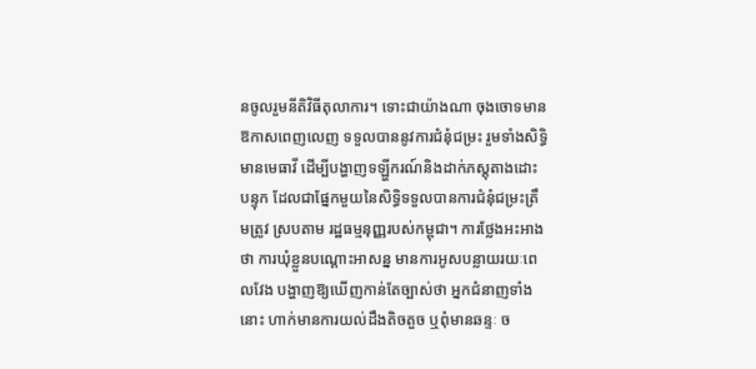នចូលរួមនីតិវិធីតុលាការ។ ទោះជាយ៉ាងណា ចុងចោទមានឱកាសពេញលេញ ទទួលបាននូវការជំនុំជម្រះ រួមទាំងសិទ្ធិមានមេធាវី ដើម្បីបង្ហាញទឡ្ហីករណ៍និងដាក់ភស្តុតាងដោះបន្ទុក ដែលជាផ្នែកមួយនៃសិទ្ធិទទួលបានការជំនុំជម្រះត្រឹមត្រូវ ស្របតាម រដ្ឋធម្មនុញ្ញរបស់កម្ពុជា។ ការថ្លែងអះអាងថា ការឃុំខ្លួនបណ្តោះអាសន្ន មានការអូសបន្លាយរយៈពេលវែង បង្ហាញឱ្យឃើញកាន់តែច្បាស់ថា អ្នកជំនាញទាំងនោះ ហាក់មានការយល់ដឹងតិចតួច ឬពុំមានឆន្ទៈ ច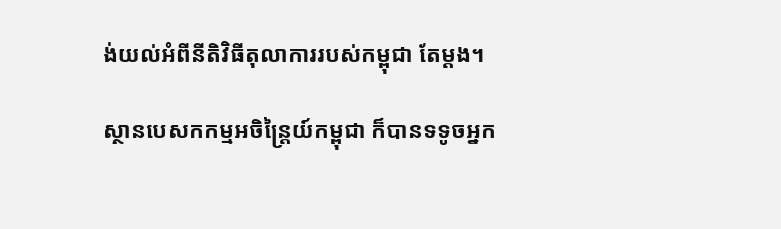ង់យល់អំពីនីតិវិធីតុលាការរបស់កម្ពុជា តែម្តង។

ស្ថានបេសកកម្មអចិន្ត្រៃយ៍កម្ពុជា ក៏បានទទូចអ្នក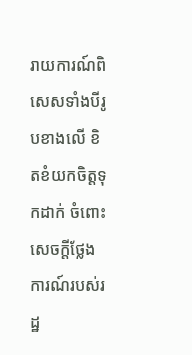រាយការណ៍ពិសេសទាំងបីរូបខាងលើ ខិតខំយកចិត្តទុកដាក់ ចំពោះសេចក្តីថ្លែងការណ៍របស់រដ្ឋ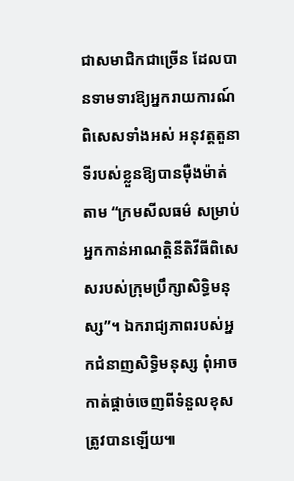ជាសមាជិកជាច្រើន ដែលបានទាមទារឱ្យអ្នករាយការណ៍ពិសេសទាំងអស់ អនុវត្តតួនាទីរបស់ខ្លួនឱ្យបានម៉ឺងម៉ាត់តាម “ក្រមសីលធម៌ សម្រាប់អ្នកកាន់អាណត្តិនីតិវីធីពិសេសរបស់ក្រុមប្រឹក្សាសិទ្ធិមនុស្ស”។ ឯករាជ្យភាពរបស់អ្នកជំនាញសិទ្ធិមនុស្ស ពុំអាចកាត់ផ្តាច់ចេញពីទំនួលខុសត្រូវបានឡើយ៕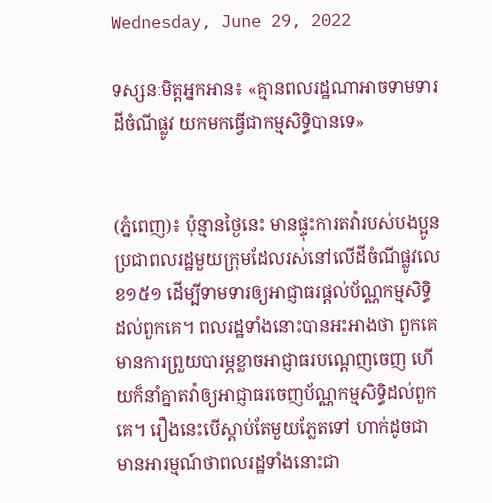Wednesday, June 29, 2022

ទស្សនៈមិត្តអ្នកអាន៖ «គ្មានពលរដ្ឋណាអាចទាមទារដីចំណីផ្លូវ យកមកធ្វើជាកម្មសិទ្ធិបានទេ»


(ភ្នំពេញ)៖ ប៉ុន្មានថ្ងៃនេះ មានផ្ទុះការតវ៉ារបស់បងប្អូនប្រជាពលរដ្ឋមួយក្រុមដែលរស់នៅលើដីចំណីផ្លូវលេខ១៥១ ដើម្បីទាមទារឲ្យអាជ្ញាធរផ្តល់ប័ណ្ណកម្មសិទ្ធិដល់ពួកគេ។ ពលរដ្ឋទាំងនោះបានអះអាងថា ពួកគេមានការព្រួយបារម្ភខ្លាចអាជ្ញាធរបណ្តេញចេញ ហើយក៏នាំគ្នាតវ៉ាឲ្យអាជ្ញាធរចេញប័ណ្ណកម្មសិទ្ធិដល់ពួកគេ។ រឿងនេះបើស្តាប់តែមួយភ្លែតទៅ ហាក់ដូចជាមានអារម្មណ៍ថាពលរដ្ឋទាំងនោះជា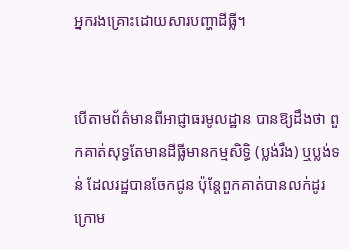អ្នករងគ្រោះដោយសារបញ្ហាដីធ្លី។


បើតាមព័ត៌មានពីអាជ្ញាធរមូលដ្ឋាន បានឱ្យដឹងថា ពួកគាត់សុទ្ធតែមានដីធ្លីមានកម្មសិទ្ធិ (ប្លង់រឹង) ឬប្លង់ទន់ ដែលរដ្ឋបានចែកជូន ប៉ុន្តែពួកគាត់បានលក់ដូរ ក្រោម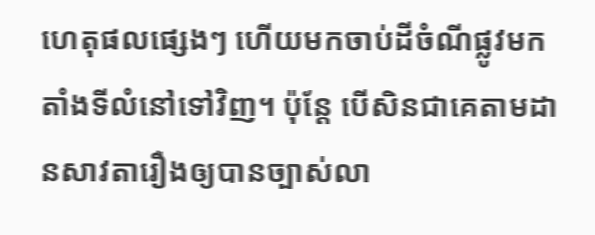ហេតុផលផ្សេងៗ ហើយមកចាប់ដីចំណីផ្លូវមកតាំងទីលំនៅទៅវិញ។ ប៉ុន្តែ បើសិនជាគេតាមដានសាវតារឿងឲ្យបានច្បាស់លា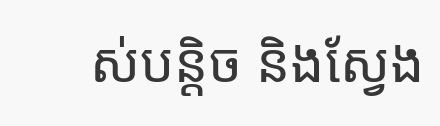ស់បន្តិច និងស្វែង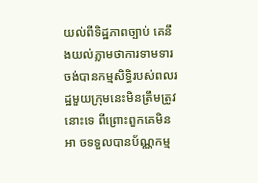យល់ពីទិដ្ឋភាពច្បាប់ គេនឹងយល់ភ្លាមថាការទាមទារចង់បានកម្មសិទ្ធិរបស់ពលរដ្ឋមួយក្រុមនេះមិនត្រឹមត្រូវនោះទេ ពីព្រោះពួកគេមិនអា ចទទួលបានប័ណ្ណកម្ម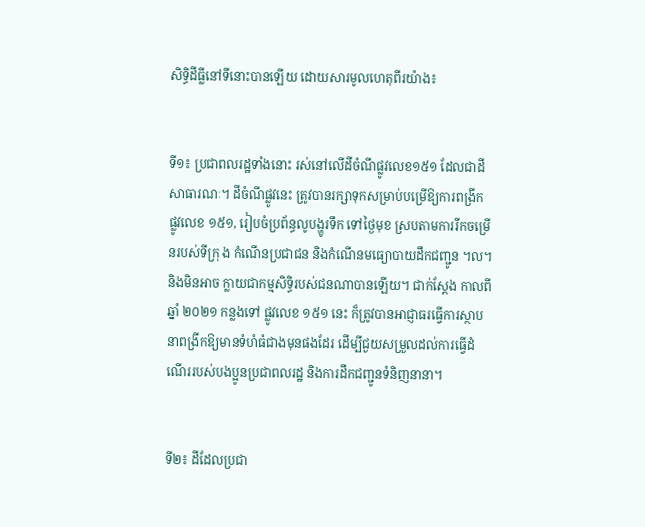សិទ្ធិដីធ្លីនៅទីនោះបានឡើយ ដោយសារមូលហេតុពីរយ៉ាង៖


ទី១៖ ប្រជាពលរដ្ឋទាំងនោះ រស់នៅលើដីចំណីផ្លូវលេខ១៥១ ដែលជាដីសាធារណៈ។ ដីចំណីផ្លូវនេះ ត្រូវបានរក្សាទុកសម្រាប់បម្រើឱ្យការពង្រីក ផ្លូវលេខ ១៥១, រៀបចំប្រព័ន្ធលូបង្ហូរទឹក ទៅថ្ងៃមុខ ស្របតាមការរីកចម្រើនរបស់ទីក្រុ ង កំណើនប្រជាជន និងកំណើនមធ្យោបាយដឹកជញ្ជូន ។ល។ និងមិនអាច ក្លាយជាកម្មសិទ្ធិរបស់ជនណាបានឡើយ។ ជាក់ស្តែង កាលពីឆ្នាំ ២០២១ កន្លងទៅ ផ្លូវលេខ ១៥១ នេះ ក៏ត្រូវបានអាជ្ញាធរធ្វើការស្ថាបនាពង្រីកឱ្យមានទំហំធំជាងមុនផងដែរ ដើម្បីជួយសម្រួលដល់ការធ្វើដំណើររបស់បងប្អូនប្រជាពលរដ្ឋ និងការដឹកជញ្ជូនទំនិញនានា។


ទី២៖ ដីដែលប្រជា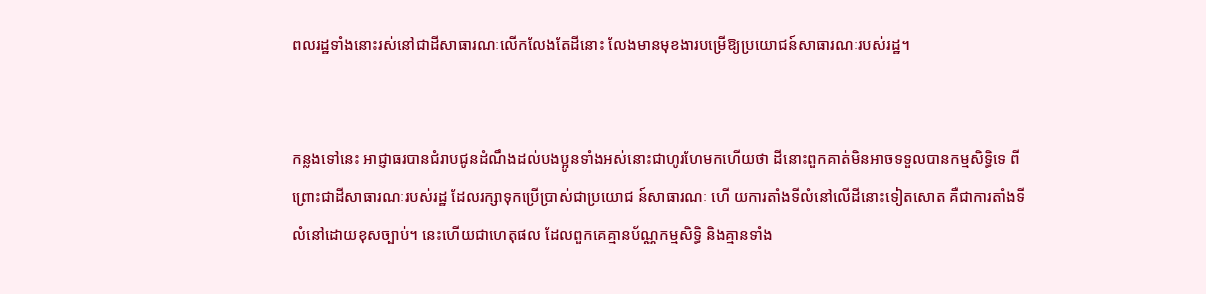ពលរដ្ឋទាំងនោះរស់នៅជាដីសាធារណៈលើកលែងតែដីនោះ លែងមានមុខងារបម្រើឱ្យប្រយោជន៍សាធារណៈរបស់រដ្ឋ។


កន្លងទៅនេះ អាជ្ញាធរបានជំរាបជូនដំណឹងដល់បងប្អូនទាំងអស់នោះជាហូរហែមកហើយថា ដីនោះពួកគាត់មិនអាចទទួលបានកម្មសិទ្ធិទេ ពីព្រោះជាដីសាធារណៈរបស់រដ្ឋ ដែលរក្សាទុកប្រើប្រាស់ជាប្រយោជ ន៍សាធារណៈ ហើ យការតាំងទីលំនៅលើដីនោះទៀតសោត គឺជាការតាំងទីលំនៅដោយខុសច្បាប់។ នេះហើយជាហេតុផល ដែលពួកគេគ្មានប័ណ្ណកម្មសិទ្ធិ និងគ្មានទាំង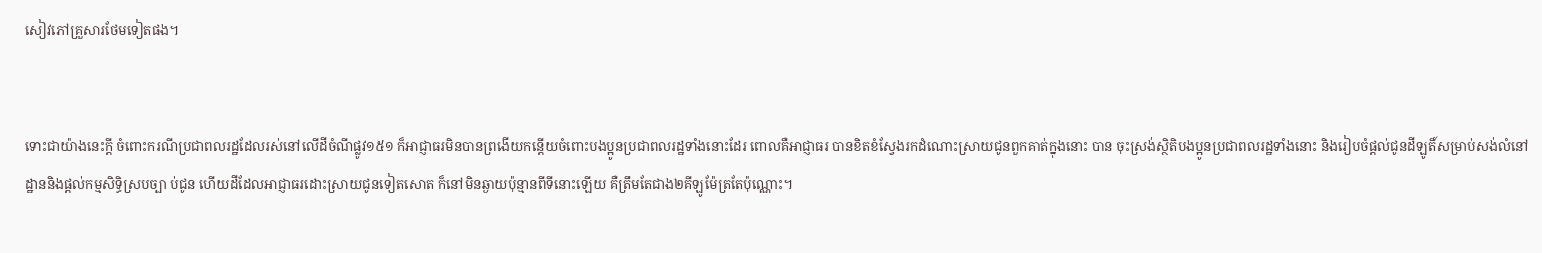សៀវភៅគ្រួសារថែមទៀតផង។


ទោះជាយ៉ាងនេះក្តី ចំពោះករណីប្រជាពលរដ្ឋដែលរស់នៅលើដីចំណីផ្លូវ១៥១ ក៏អាជ្ញាធរមិនបានព្រងើយកន្តើយចំពោះបងប្អូនប្រជាពលរដ្ឋទាំងនោះដែរ ពោលគឺអាជ្ញាធរ បានខិតខំស្វែងរកដំណោះស្រាយជូនពួកគាត់ក្នុងនោះ បាន ចុះស្រង់ស្ថិតិបងប្អូនប្រជាពលរដ្ឋទាំងនោះ និងរៀបចំផ្តល់ជូនដីឡូតិ៍សម្រាប់សង់លំនៅដ្ឋាននិងផ្តល់កម្មសិទ្ធិស្របច្បា ប់ជូន ហើយដីដែលអាជ្ញាធរដោះស្រាយជូនទៀតសោត ក៏នៅមិនឆ្ងាយប៉ុន្មានពីទីនោះឡើយ គឺត្រឹមតែជាង២គីឡូម៉ែត្រតែប៉ុណ្ណោះ។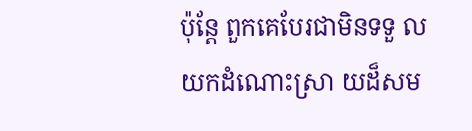ប៉ុន្តែ ពួកគេបែរជាមិនទទួ ល យកដំណោះស្រា យដ៏សម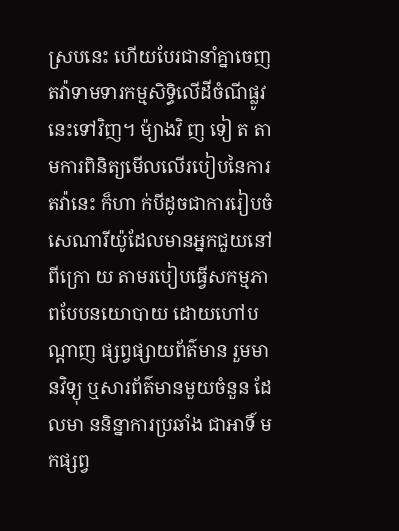ស្របនេះ ហើយបែរជានាំគ្នាចេញតវ៉ាទាមទារកម្មសិទ្ធិលើដីចំណីផ្លូវនេះទៅវិញ។ ម៉្យាងវិ ញ ទៀ ត តាមការពិនិត្យមើលលើរបៀបនៃការតវ៉ានេះ ក៏ហា ក់បីដូចជាការរៀបចំសេណារីយ៉ូដែលមានអ្នកជួយនៅពីក្រោ យ តាមរបៀបធ្វើសកម្មភាពបែបនយោបាយ ដោយហៅបណ្តាញ ផ្សព្វផ្សាយព័ត៌មាន រួមមានវិទ្យុ ឬសារព័ត៌មានមួយចំនួន ដែលមា ននិន្នាការប្រឆាំង ជាអាទិ៍ មកផ្សព្វ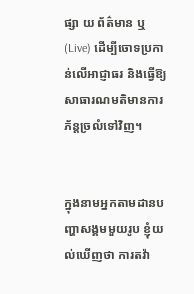ផ្សា យ ព័ត៌មាន ឬ(Live) ដើម្បីចោទប្រកាន់លើអាជ្ញាធរ និងធ្វើឱ្យសាធារណមតិមានការភ័ន្តច្រលំទៅវិញ។


ក្នុងនាមអ្នកតាមដានបញ្ហាសង្គមមួយរូប ខ្ញុំយល់ឃើញថា ការតវ៉ា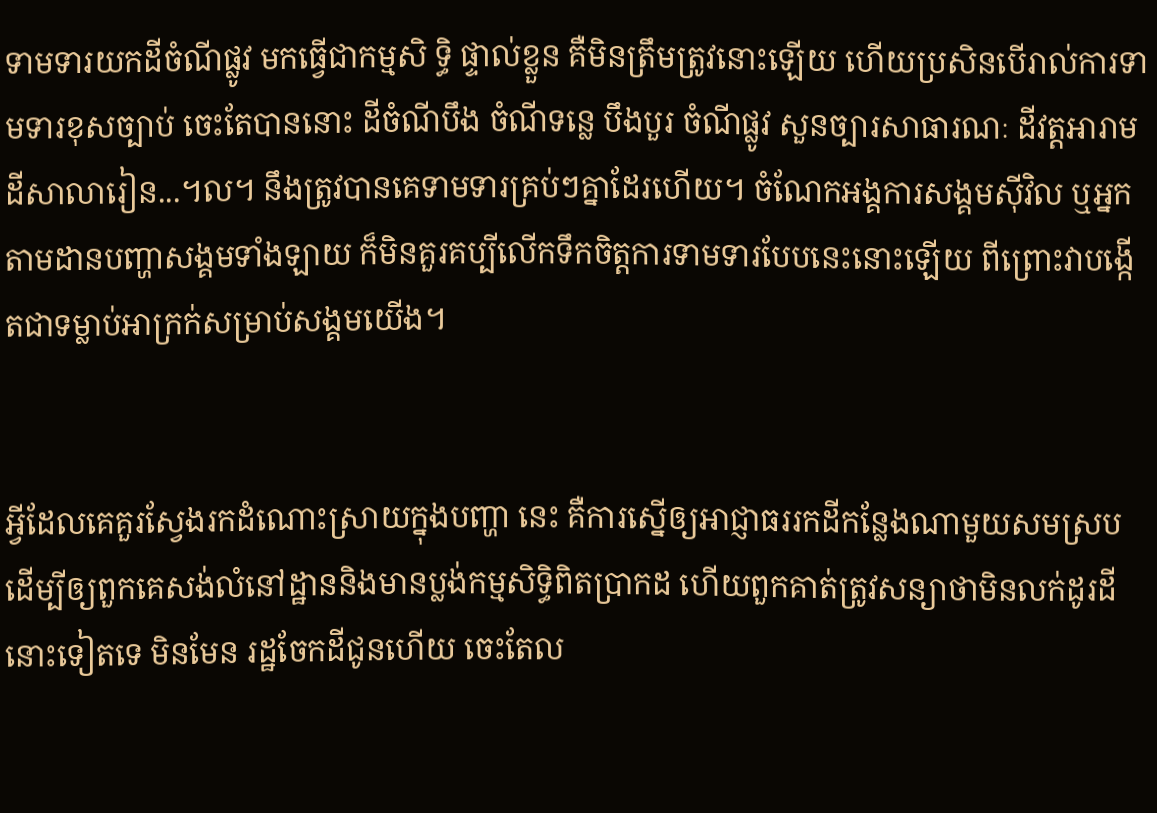ទាមទារយកដីចំណីផ្លូវ មកធ្វើជាកម្មសិ ទ្ធិ ផ្ទាល់ខ្លួន គឺមិនត្រឹមត្រូវនោះឡើយ ហើយប្រសិនបើរាល់ការទាមទារខុសច្បាប់ ចេះតែបាននោះ ដីចំណីបឹង ចំណីទន្លេ បឹងបួរ ចំណីផ្លូវ សួនច្បារសាធារណៈ ដីវត្តអារាម ដីសាលារៀន...។ល។ នឹងត្រូវបានគេទាមទារគ្រប់ៗគ្នាដែរហើយ។ ចំណែកអង្គការសង្គមស៊ីវិល ឬអ្នកតាមដានបញ្ហាសង្គមទាំងឡាយ ក៏មិនគួរគប្បីលើកទឹកចិត្តការទាមទារបែបនេះនោះឡើយ ពីព្រោះវាបង្កើតជាទម្លាប់អាក្រក់សម្រាប់សង្គមយើង។


អ្វីដែលគេគួរស្វែងរកដំណោះស្រាយក្នុងបញ្ហា នេះ គឺការស្នើឲ្យអាជ្ញាធររកដីកន្លែងណាមួយសមស្របដើម្បីឲ្យពួកគេសង់លំនៅដ្ឋាននិងមានប្លង់កម្មសិទ្ធិពិតប្រាកដ ហើយពួកគាត់ត្រូវសន្យាថាមិនលក់ដូរដីនោះទៀតទេ មិនមែន រដ្ឋចែកដីជូនហើយ ចេះតែល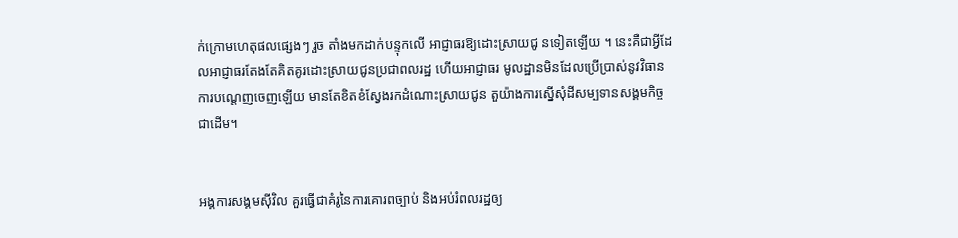ក់ក្រោមហេតុផលផ្សេងៗ រួច តាំងមកដាក់បន្ទុកលើ អាជ្ញាធរឱ្យដោះស្រាយជូ នទៀតឡើយ ។ នេះគឺជាអ្វីដែលអាជ្ញាធរតែងតែគិតគូរដោះស្រាយជូនប្រជាពលរដ្ឋ ហើយអាជ្ញាធរ មូលដ្ឋានមិនដែលប្រើប្រាស់នូវវិធានការបណ្តេញចេញឡើយ មានតែខិតខំស្វែងរកដំណោះស្រាយជូន តួយ៉ាងការស្នើសុំដីសម្បទានសង្គមកិច្ច ជាដើម។


អង្គការសង្គមស៊ីវិល គួរធ្វើជាគំរូនៃការគោរពច្បាប់ និងអប់រំពលរដ្ឋឲ្យ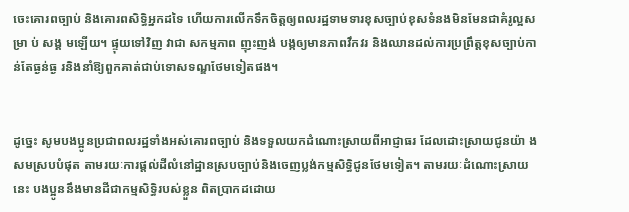ចេះគោរពច្បាប់ និងគោរពសិទ្ធិអ្នកដទៃ ហើយការលើកទឹកចិត្តឲ្យពលរដ្ឋទាមទារខុសច្បាប់ខុសទំនងមិនមែនជាគំរូល្អសម្រា ប់ សង្គ មឡើយ។ ផ្ទុយទៅវិញ វាជា សកម្មភាព ញុះញង់ បង្កឲ្យមានភាពវឹកវរ និងឈានដល់ការប្រព្រឹត្តខុសច្បាប់កាន់តែធ្ងន់ធ្ង រនិងនាំឱ្យពួកគាត់ជាប់ទោសទណ្ឌថែមទៀតផង។


ដូច្នេះ សូមបងប្អូនប្រជាពលរដ្ឋទាំងអស់គោរពច្បាប់ និងទទួលយកដំណោះស្រាយពីអាជ្ញាធរ ដែលដោះស្រាយជូនយ៉ា ងសមស្របបំផុត តាមរយៈការផ្តល់ដីលំនៅដ្ឋានស្របច្បាប់និងចេញប្លង់កម្មសិទ្ធិជូនថែមទៀត។ តាមរយៈដំណោះស្រាយ នេះ បងប្អូននឹងមានដីជាកម្មសិទ្ធិរបស់ខ្លួន ពិតប្រាកដដោយ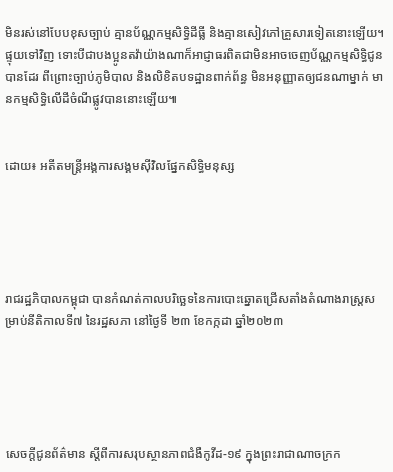មិនរស់នៅបែបខុសច្បាប់ គ្មានប័ណ្ណកម្មសិទ្ធិដីធ្លី និងគ្មានសៀវភៅគ្រួសារទៀតនោះឡើយ។ ផ្ទុយទៅវិញ ទោះបីជាបងប្អូនតវ៉ាយ៉ាងណាក៏អាជ្ញាធរពិតជាមិនអាចចេញប័ណ្ណកម្មសិទ្ធិជូនបានដែរ ពីព្រោះច្បាប់ភូមិបាល និងលិខិតបទដ្ឋានពាក់ព័ន្ធ មិនអនុញ្ញាតឲ្យជនណាម្នាក់ មានកម្មសិទ្ធិលើដីចំណីផ្លូវបាននោះឡើយ៕


ដោយ៖ អតីតមន្ត្រីអង្គការសង្គមស៊ីវិលផ្នែកសិទ្ធិមនុស្ស





រាជរដ្ឋភិបាលកម្ពុជា បានកំណត់កាលបរិច្ឆេទនៃការបោះឆ្នោតជ្រេីសតាំងតំណាងរាស្ត្រសម្រាប់នីតិកាលទី៧ នៃរដ្ឋសភា នៅថ្ងៃទី ២៣ ខែកក្កដា ឆ្នាំ២០២៣





សេចក្តីជូនព័ត៌មាន ស្តីពីការសរុបស្ថានភាពជំងឺកូវីដ-១៩ ក្នុងព្រះរាជាណាចក្រក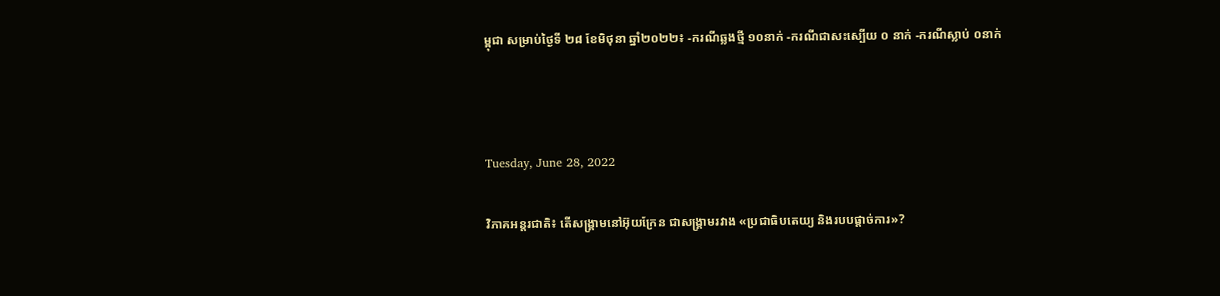ម្ពុជា សម្រាប់ថ្ងៃទី ២៨ ខែមិថុនា ឆ្នាំ២០២២៖ -ករណីឆ្លងថ្មី ១០នាក់ -ករណីជាសះស្បើយ ០ នាក់ -ករណីស្លាប់ ០នាក់



Tuesday, June 28, 2022

វិភាគអន្តរជាតិ៖ តើសង្រ្គាមនៅអ៊ុយក្រែន ជាសង្រ្គាមរវាង «ប្រជាធិបតេយ្យ និងរបបផ្ដាច់ការ»?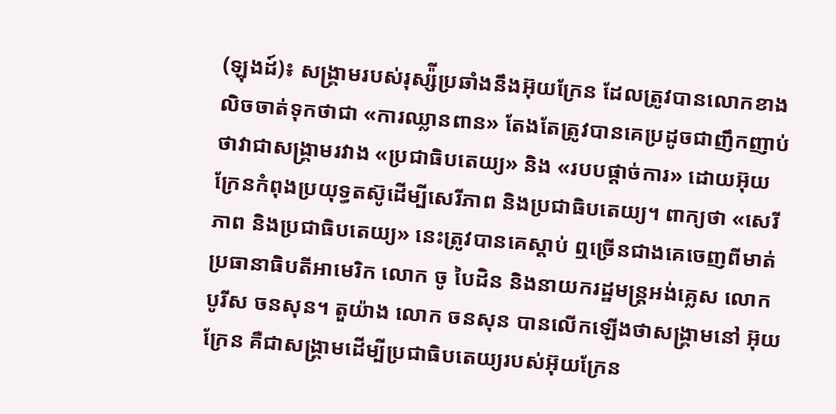(ឡុងដ៍)៖ សង្រ្គាមរបស់រុស្ស៉ីប្រឆាំងនឹងអ៊ុយក្រែន ដែលត្រូវបានលោកខាងលិចចាត់ទុកថាជា «ការឈ្លានពាន» តែងតែត្រូវបានគេប្រដូចជាញឹកញាប់ថាវាជាសង្រ្គាមរវាង «ប្រជាធិបតេយ្យ» និង «របបផ្ដាច់ការ» ដោយអ៊ុយក្រែនកំពុងប្រយុទ្ធតស៊ូដើម្បីសេរីភាព និងប្រជាធិបតេយ្យ។ ពាក្យថា «សេរីភាព និងប្រជាធិបតេយ្យ» នេះត្រូវបានគេស្ដាប់ ឮច្រើនជាងគេចេញពីមាត់ប្រធានាធិបតីអាមេរិក លោក ចូ បៃដិន និងនាយករដ្ឋមន្ត្រអង់គ្លេស លោក បូរីស ចនសុន។ តួយ៉ាង លោក ចនសុន បានលើកឡើងថាសង្រ្គាមនៅ អ៊ុយក្រែន គឺជាសង្រ្គាមដើម្បីប្រជាធិបតេយ្យរបស់អ៊ុយក្រែន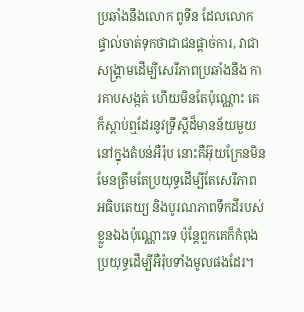ប្រឆាំងនឹងលោក ពូទីន ដែលលោកផ្ទាល់ចាត់ទុកថាជាជនផ្ដាច់ការ, វាជាសង្រ្គាមដើម្បីសេរីភាពប្រឆាំងនឹង ការគាបសង្កត់ ហើយមិនតែប៉ុណ្ណោះ គេក៏ស្ដាប់ឮដែរនូវទ្រឹស្ដីដ៏មានន័យមួយនៅក្នុងតំបន់អឺរ៉ុប នោះគឺអ៊ុយក្រែនមិនមែនត្រឹមតែប្រយុទ្ធដើម្បីតែសេរីភាព អធិបតេយ្យ និងបូរណភាពទឹកដីរបស់ខ្លួនឯងប៉ុណ្ណោះទេ ប៉ុន្តែពួកគេក៏កំពុងប្រយុទ្ធដើម្បីអឺរ៉ុបទាំងមូលផងដែរ។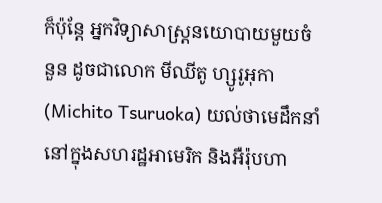ក៏ប៉ុន្តែ អ្នកវិទ្យាសាស្ត្រនយោបាយមួយចំនួន ដូចជាលោក មីឈីតូ ហ្សូរូអុកា (Michito Tsuruoka) យល់ថាមេដឹកនាំនៅក្នុងសហរដ្ឋអាមេរិក និងអឺរ៉ុបហា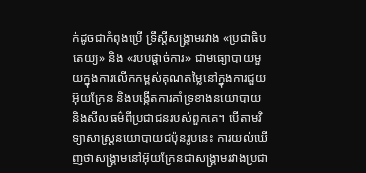ក់ដូចជាកំពុងប្រើ ទ្រឹស្ដីសង្រ្គាមរវាង «ប្រជាធិបតេយ្យ» និង «របបផ្ដាច់ការ» ជាមធ្យោបាយមួយក្នុងការលើកកម្ពស់គុណតម្លៃនៅក្នុងការជួយអ៊ុយក្រែន និងបង្កើតការគាំទ្រខាងនយោបាយ និងសីលធម៌ពីប្រជាជនរបស់ពួកគេ។ បើតាមវិទ្យាសាស្ត្រនយោបាយជប៉ុនរូបនេះ ការយល់ឃើញថាសង្រ្គាមនៅអ៊ុយក្រែនជាសង្រ្គាមរវាងប្រជា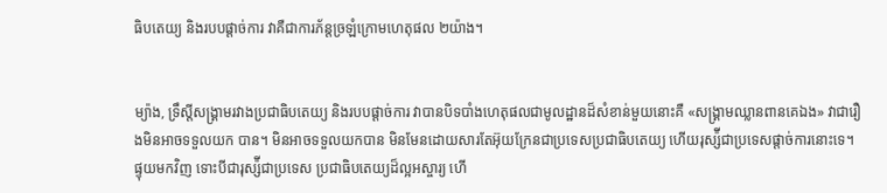ធិបតេយ្យ និងរបបផ្ដាច់ការ វាគឺជាការភ័ន្តច្រឡំក្រោមហេតុផល ២យ៉ាង។


ម្យ៉ាង, ទ្រឹស្ដីសង្រ្គាមរវាងប្រជាធិបតេយ្យ និងរបបផ្ដាច់ការ វាបានបិទបាំងហេតុផលជាមូលដ្ឋានដ៏សំខាន់មួយនោះគឺ «សង្រ្គាមឈ្លានពានគេឯង» វាជារឿងមិនអាចទទួលយក បាន។ មិនអាចទទួលយកបាន មិនមែនដោយសារតែអ៊ុយក្រែនជាប្រទេសប្រជាធិបតេយ្យ ហើយរុស្ស៉ីជាប្រទេសផ្ដាច់ការនោះទេ។ ផ្ទុយមកវិញ ទោះបីជារុស្ស៉ីជាប្រទេស ប្រជាធិបតេយ្យដ៏ល្អអស្ចារ្យ ហើ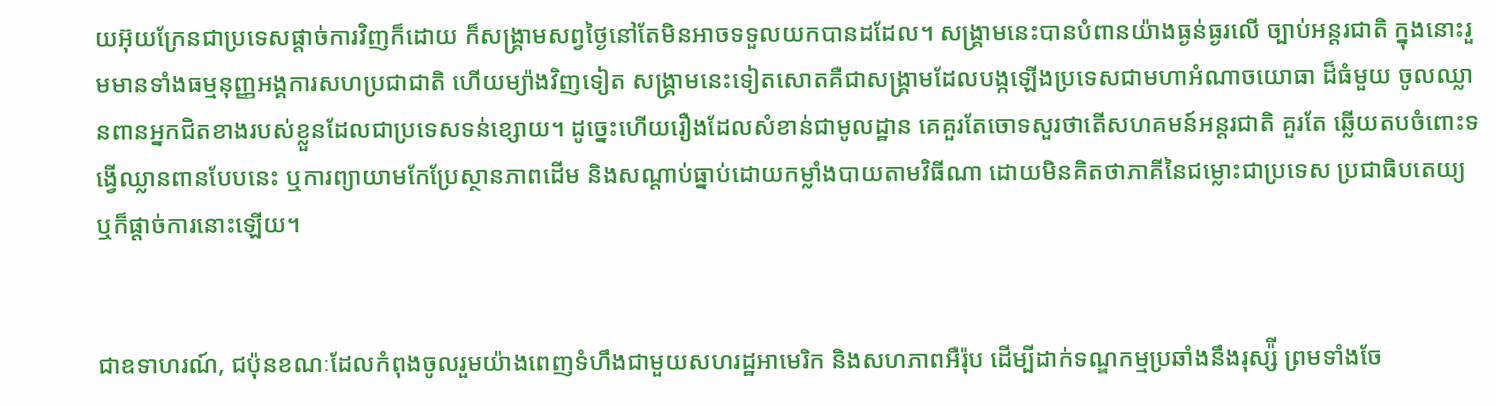យអ៊ុយក្រែនជាប្រទេសផ្ដាច់ការវិញក៏ដោយ ក៏សង្រ្គាមសព្វថ្ងៃនៅតែមិនអាចទទួលយកបានដដែល។ សង្រ្គាមនេះបានបំពានយ៉ាងធ្ងន់ធ្ងរលើ ច្បាប់អន្តរជាតិ ក្នុងនោះរួមមានទាំងធម្មនុញ្ញអង្គការសហប្រជាជាតិ ហើយម្យ៉ាងវិញទៀត សង្រ្គាមនេះទៀតសោតគឺជាសង្រ្គាមដែលបង្កឡើងប្រទេសជាមហាអំណាចយោធា ដ៏ធំមួយ ចូលឈ្លានពានអ្នកជិតខាងរបស់ខ្លួនដែលជាប្រទេសទន់ខ្សោយ។ ដូច្នេះហើយរឿងដែលសំខាន់ជាមូលដ្ឋាន គេគួរតែចោទសួរថាតើសហគមន៍អន្តរជាតិ គួរតែ ឆ្លើយតបចំពោះទង្វើឈ្លានពានបែបនេះ ឬការព្យាយាមកែប្រែស្ថានភាពដើម និងសណ្ដាប់ធ្នាប់ដោយកម្លាំងបាយតាមវិធីណា ដោយមិនគិតថាភាគីនៃជម្លោះជាប្រទេស ប្រជាធិបតេយ្យ ឬក៏ផ្ដាច់ការនោះឡើយ។


ជាឧទាហរណ៍, ជប៉ុនខណៈដែលកំពុងចូលរួមយ៉ាងពេញទំហឹងជាមួយសហរដ្ឋអាមេរិក និងសហភាពអឺរ៉ុប ដើម្បីដាក់ទណ្ឌកម្មប្រឆាំងនឹងរុស្ស៉ី ព្រមទាំងចែ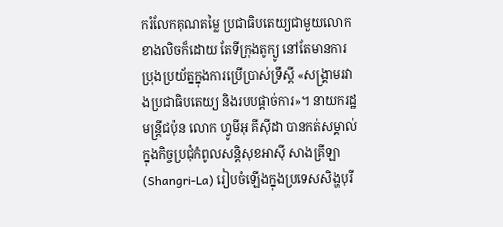ករំលែកគុណតម្លៃ ប្រជាធិបតេយ្យជាមួយលោកខាងលិចក៏ដោយ តែទីក្រុងតូក្យូ នៅតែមានការប្រុងប្រយ័ត្នក្នុងការប្រើប្រាស់ទ្រឹស្ដី «សង្រ្គាមរវាងប្រជាធិបតេយ្យ និងរបបផ្ដាច់ការ»។ នាយករដ្ឋមន្ត្រីជប៉ុន លោក ហ្វូមីអុ គីស៊ីដា បានកត់សម្គាល់ក្នុងកិច្ចប្រជុំកំពូលសន្តិសុខអាស៊ី សាងគ្រីឡា (Shangri-La) រៀបចំឡើងក្នុងប្រទេសសិង្ហបុរី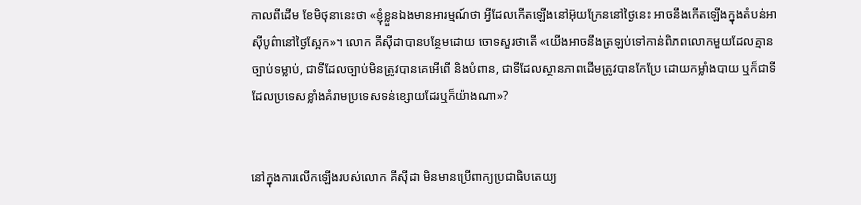កាលពីដើម ខែមិថុនានេះថា «ខ្ញុំខ្លួនឯងមានអារម្មណ៍ថា អ្វីដែលកើតឡើងនៅអ៊ុយក្រែននៅថ្ងៃនេះ អាចនឹងកើតឡើងក្នុងតំបន់អាស៊ីបូព៌ានៅថ្ងៃស្អែក»។ លោក គីស៊ីដាបានបន្ថែមដោយ ចោទសួរថាតើ «យើងអាចនឹងត្រឡប់ទៅកាន់ពិភពលោកមួយដែលគ្មានច្បាប់ទម្លាប់, ជាទីដែលច្បាប់មិនត្រូវបានគេអើពើ និងបំពាន, ជាទីដែលស្ថានភាពដើមត្រូវបានកែប្រែ ដោយកម្លាំងបាយ ឬក៏ជាទីដែលប្រទេសខ្លាំងគំរាមប្រទេសទន់ខ្សោយដែរឬក៏យ៉ាងណា»?


នៅក្នុងការលើកឡើងរបស់លោក គីស៊ីដា មិនមានប្រើពាក្យប្រជាធិបតេយ្យ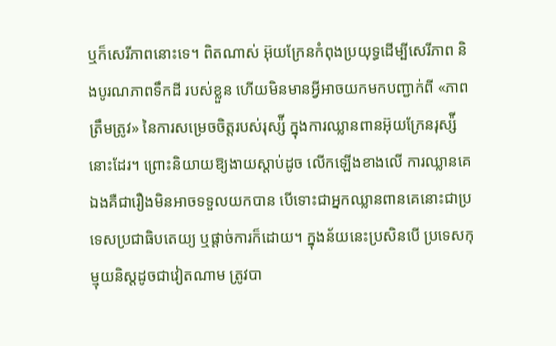ឬក៏សេរីភាពនោះទេ។ ពិតណាស់ អ៊ុយក្រែនកំពុងប្រយុទ្ធដើម្បីសេរីភាព និងបូរណភាពទឹកដី របស់ខ្លួន ហើយមិនមានអ្វីអាចយកមកបញ្ជាក់ពី «ភាពត្រឹមត្រូវ» នៃការសម្រេចចិត្តរបស់រុស្ស៉ី ក្នុងការឈ្លានពានអ៊ុយក្រែនរុស្ស៉ីនោះដែរ។ ព្រោះនិយាយឱ្យងាយស្ដាប់ដូច លើកឡើងខាងលើ ការឈ្លានគេឯងគឺជារឿងមិនអាចទទួលយកបាន បើទោះជាអ្នកឈ្លានពានគេនោះជាប្រទេសប្រជាធិបតេយ្យ ឬផ្ដាច់ការក៏ដោយ។ ក្នុងន័យនេះប្រសិនបើ ប្រទេសកុម្មុយនិស្ដដូចជាវៀតណាម ត្រូវបា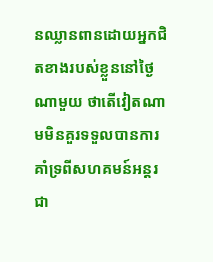នឈ្លានពានដោយអ្នកជិតខាងរបស់ខ្លួននៅថ្ងៃណាមួយ ថាតើវៀតណាមមិនគួរទទួលបានការគាំទ្រពីសហគមន៍អន្តរជា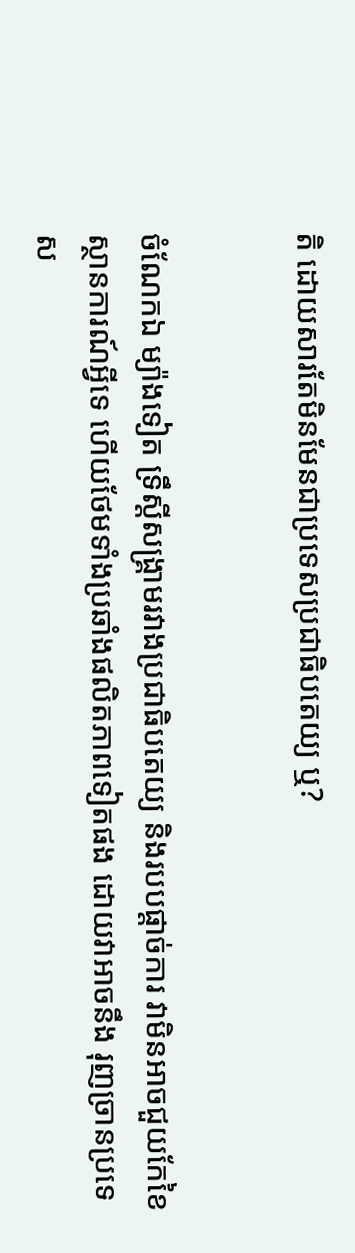តិ ដោយសារតែមិនមែនជាប្រទេសប្រជាធិបតេយ្យ ឬ?


ចំណែកឯ ម្យ៉ាងទៀត ទ្រឹស្ដីសង្រ្គាមរវាងប្រជាធិបតេយ្យ និងរបបផ្ដាច់ការ វាមិនអាចជួយកែខៃស្ថានការណ៍អ្វីទេ ហើយថែមទាំងប្រឆាំងផលិតភាពទៀតផង ដោយវាអាចនឹង រុញច្រានប្រទេស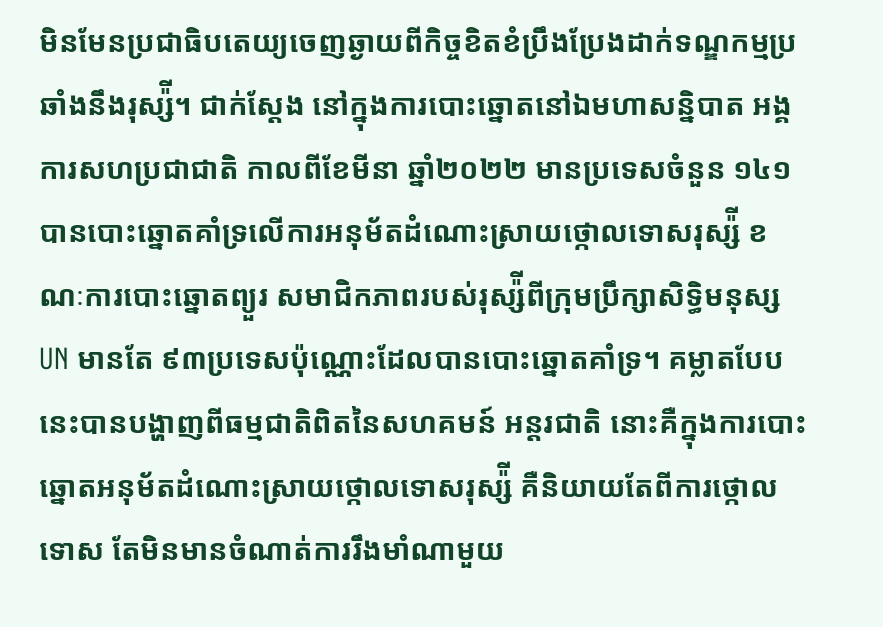មិនមែនប្រជាធិបតេយ្យចេញឆ្ងាយពីកិច្ចខិតខំប្រឹងប្រែងដាក់ទណ្ឌកម្មប្រឆាំងនឹងរុស្ស៉ី។ ជាក់ស្ដែង នៅក្នុងការបោះឆ្នោតនៅឯមហាសន្និបាត អង្គការសហប្រជាជាតិ កាលពីខែមីនា ឆ្នាំ២០២២ មានប្រទេសចំនួន ១៤១ បានបោះឆ្នោតគាំទ្រលើការអនុម័តដំណោះស្រាយថ្កោលទោសរុស្ស៉ី ខណៈការបោះឆ្នោតព្យួរ សមាជិកភាពរបស់រុស្ស៉ីពីក្រុមប្រឹក្សាសិទ្ធិមនុស្ស UN មានតែ ៩៣ប្រទេសប៉ុណ្ណោះដែលបានបោះឆ្នោតគាំទ្រ។ គម្លាតបែបនេះបានបង្ហាញពីធម្មជាតិពិតនៃសហគមន៍ អន្តរជាតិ នោះគឺក្នុងការបោះឆ្នោតអនុម័តដំណោះស្រាយថ្កោលទោសរុស្ស៉ី គឺនិយាយតែពីការថ្កោលទោស តែមិនមានចំណាត់ការរឹងមាំណាមួយ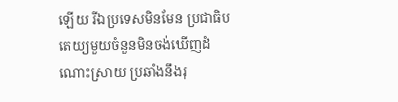ឡើយ រីឯប្រទេសមិនមែន ប្រជាធិបតេយ្យមួយចំនួនមិនចង់ឃើញដំណោះស្រាយ ប្រឆាំងនឹងរុ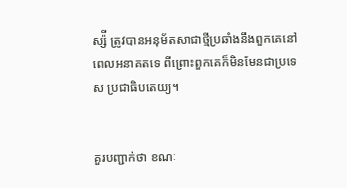ស្ស៉ី ត្រូវបានអនុម័តសាជាថ្មីប្រឆាំងនឹងពួកគេនៅពេលអនាគតទេ ពីព្រោះពួកគេក៏មិនមែនជាប្រទេស ប្រជាធិបតេយ្យ។


គួរបញ្ជាក់ថា ខណៈ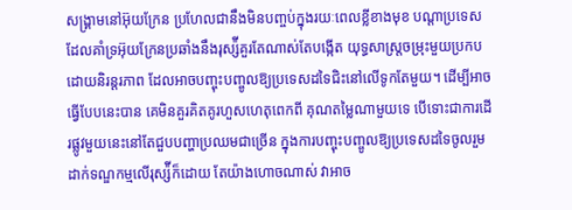សង្រ្គាមនៅអ៊ុយក្រែន ប្រហែលជានឹងមិនបញ្ចប់ក្នុងរយៈពេលខ្លីខាងមុខ បណ្ដាប្រទេសដែលគាំទ្រអ៊ុយក្រែនប្រឆាំងនឹងរុស្ស៉ីគួរតែណាស់តែបង្កើត យុទ្ធសាស្ត្រចម្រុះមួយប្រកបដោយនិរន្តរភាព ដែលអាចបញ្ចុះបញ្ចូលឱ្យប្រទេសដទៃជិះនៅលើទូកតែមួយ។ ដើម្បីអាចធ្វើបែបនេះបាន គេមិនគួរគិតគូរហួសហេតុពេកពី គុណតម្លៃណាមួយទេ បើទោះជាការដើរផ្លូវមួយនេះនៅតែជួបបញ្ហាប្រឈមជាច្រើន ក្នុងការបញ្ចុះបញ្ចូលឱ្យប្រទេសដទៃចូលរួមដាក់ទណ្ឌកម្មលើរុស្ស៉ីក៏ដោយ តែយ៉ាងហោចណាស់ វាអាច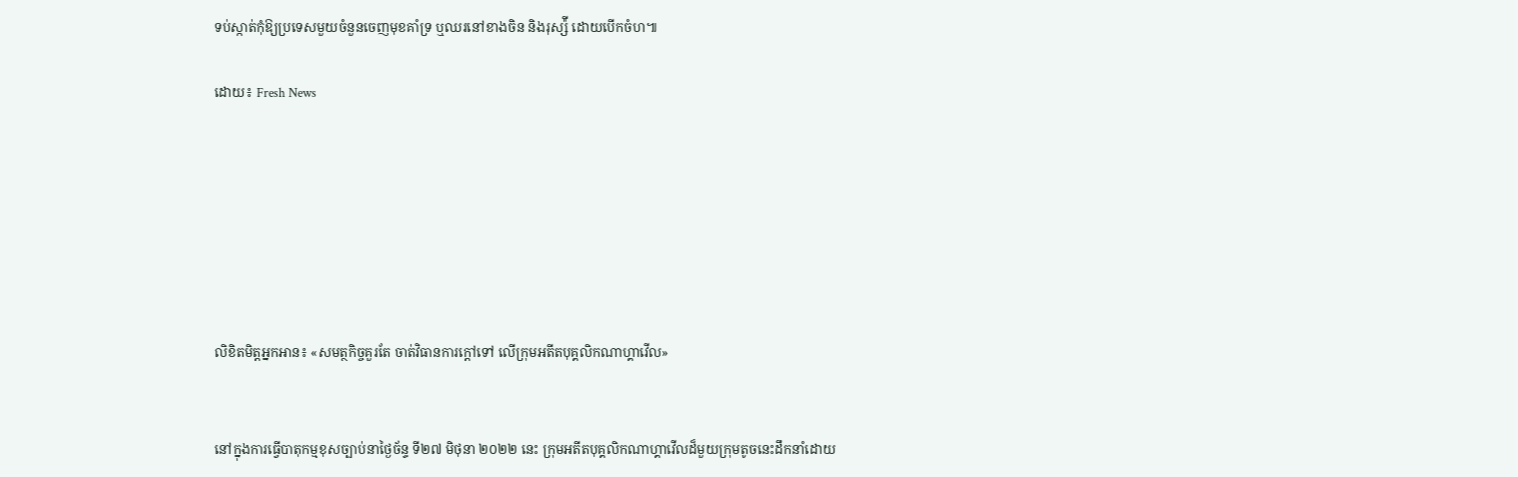ទប់ស្កាត់កុំឱ្យប្រទេសមួយចំនួនចេញមុខគាំទ្រ ឬឈរនៅខាងចិន និងរុស្ស៉ី ដោយបើកចំហ៕

ដោយ៖ Fresh News







លិខិតមិត្តអ្នកអាន៖ «សមត្ថកិច្ចគួរតែ ចាត់វិធានការក្តៅទៅ លើក្រុមអតីតបុគ្គលិកណាហ្គាវើល»


នៅក្នុងការធ្វើបាតុកម្មខុសច្បាប់នាថ្ងៃច័ន្ទ ទី២៧ មិថុនា ២០២២ នេះ ក្រុមអតីតបុគ្គលិកណាហ្គាវើលដ៏មួយក្រុមតូចនេះដឹកនាំដោយ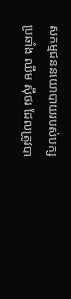សកម្មជននយោបាយរបស់បក្សប្រឆាំង ឈឹម ស៊ីថរ ដែលត្រូវបា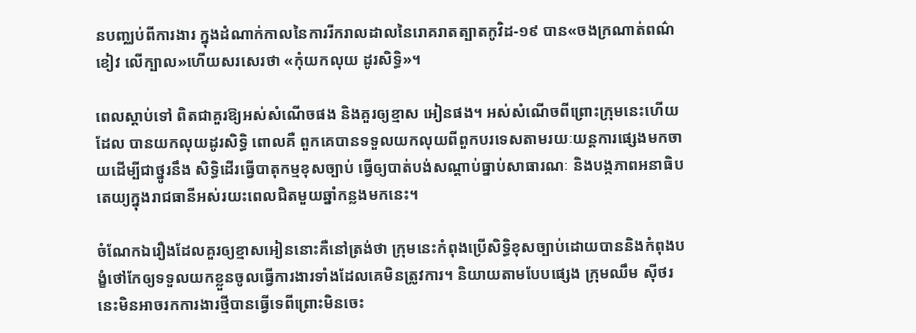នបញ្ឈប់ពីការងារ ក្នុងដំណាក់កាលនៃការរីករាលដាលនៃរោគរាតត្បាតកូវិដ-១៩ បាន«ចងក្រណាត់ពណ៌ខៀវ លើក្បាល»ហើយសរសេរថា «កុំយកលុយ ដូរសិទ្ធិ»។

ពេលស្តាប់ទៅ ពិតជាគួរឱ្យអស់សំណើចផង និងគួរឲ្យខ្មាស អៀនផង។ អស់សំណើចពីព្រោះក្រុមនេះហើយដែល បានយកលុយដូរសិទ្ធិ ពោលគឺ ពួកគេបានទទួលយកលុយពីពួកបរទេសតាមរយៈយន្តការផ្សេងមកចាយដើម្បីជាថ្នូរនឹង សិទ្ធិដើរធ្វើបាតុកម្មខុសច្បាប់ ធ្វើឲ្យបាត់បង់សណ្តាប់ធ្នាប់សាធារណៈ និងបង្កភាពអនាធិបតេយ្យក្នុងរាជធានីអស់រយះពេលជិតមួយឆ្នាំកន្លងមកនេះ។

ចំណែកឯរឿងដែលគួរឲ្យខ្មាសអៀននោះគឺនៅត្រង់ថា ក្រុមនេះកំពុងប្រើសិទ្ធិខុសច្បាប់ដោយបាននិងកំពុងបង្ខំថៅកែឲ្យទទួលយកខ្លួនចូលធ្វើការងារទាំងដែលគេមិនត្រូវការ។ និយាយតាមបែបផ្សេង ក្រុមឈឹម ស៊ីថរ នេះមិនអាចរកការងារថ្មីបានធ្វើទេពីព្រោះមិនចេះ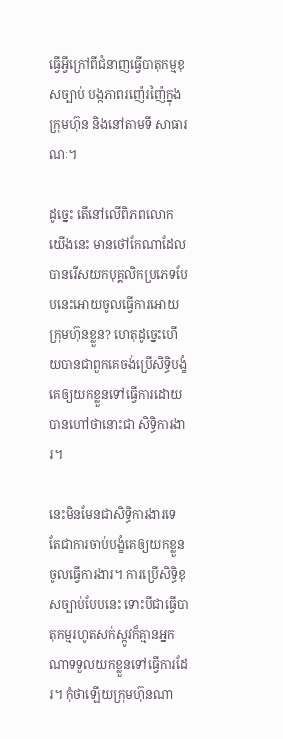ធ្វើអ្វីក្រៅពីជំនាញធ្វើបាតុកម្មខុសច្បាប់ បង្កភាពរញ៉េរញ៉ៃក្នុងក្រុមហ៊ុន និងនៅតាមទី សាធារណៈ។

ដូច្នេះ តើនៅលើពិភពលោក យើងនេះ មានថៅកែណាដែលបានរើសយកបុគ្គលិកប្រភេទបែបនេះអោយចូលធ្វើការអោយក្រុមហ៊ុនខ្លួន? ហេតុដូច្នេះហើយបានជាពួកគេចង់ប្រើសិទ្ធិបង្ខំគេឲ្យយកខ្លួនទៅធ្វើការដោយបានហៅថានោះជា សិទ្ធិការងារ។

នេះមិនមែនជាសិទ្ធិការងារទេ តែជាការចាប់បង្ខំគេឲ្យយកខ្លួនចូលធ្វើការងារ។ ការប្រើសិទ្ធិខុសច្បាប់បែបនេះ ទោះបីជាធ្វើបាតុកម្មរហូតសក់ស្កូវក៏គ្មានអ្នកណាទទួលយកខ្លួនទៅធ្វើការដែរ។ កុំថាឡើយក្រុមហ៊ុនណា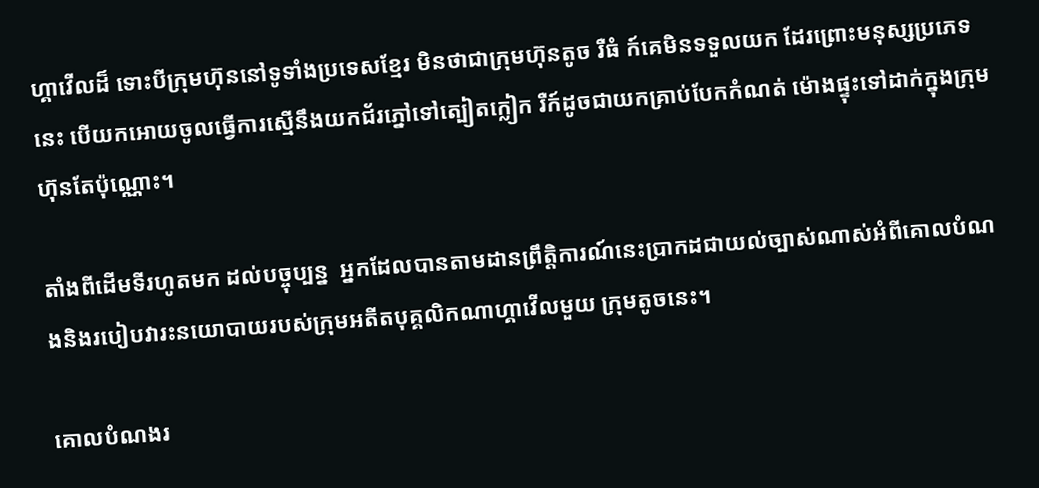ហ្គាវើលដ៏ ទោះបីក្រុមហ៊ុននៅទូទាំងប្រទេសខ្មែរ មិនថាជាក្រុមហ៊ុនតូច រឺធំ ក៍គេមិនទទួលយក ដែរព្រោះមនុស្សប្រភេទនេះ បើយកអោយចូលធ្វើការស្មើនឹងយកជ័រភ្នៅទៅត្បៀតក្លៀក រឺក៍ដូចជាយកគ្រាប់បែកកំណត់ ម៉ោងផ្ទុះទៅដាក់ក្នុងក្រុមហ៊ុនតែប៉ុណ្ណោះ។

តាំងពីដើមទីរហូតមក ដល់បច្ចុប្បន្ន  អ្នកដែលបានតាមដានព្រឹត្តិការណ៍នេះប្រាកដជាយល់ច្បាស់ណាស់អំពីគោលបំណងនិងរបៀបវារះនយោបាយរបស់ក្រុមអតីតបុគ្គលិកណាហ្គាវើលមួយ ក្រុមតូចនេះ។

គោលបំណងរ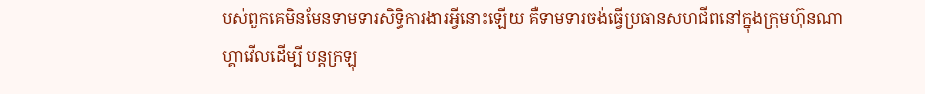បស់ពួកគេមិនមែនទាមទារសិទ្ធិការងារអ្វីនោះឡើយ គឺទាមទារចង់ធ្វើប្រធានសហជីពនៅក្នុងក្រុមហ៊ុនណាហ្គាវើលដើម្បី បន្តក្រឡុ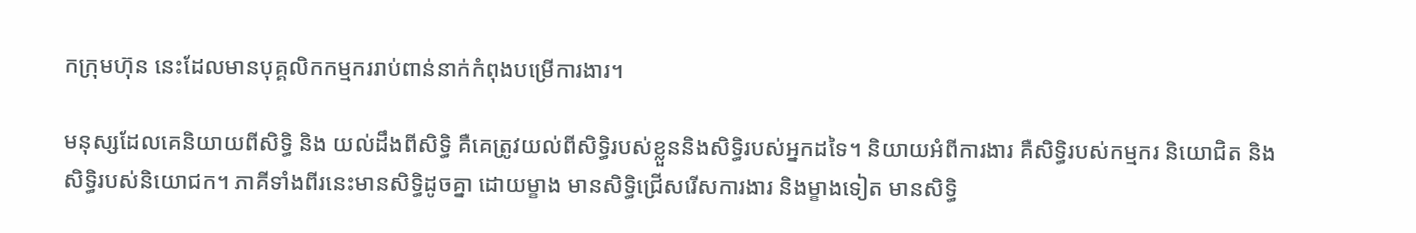កក្រុមហ៊ុន នេះដែលមានបុគ្គលិកកម្មកររាប់ពាន់នាក់កំពុងបម្រើការងារ។

មនុស្សដែលគេនិយាយពីសិទ្ធិ និង យល់ដឹងពីសិទ្ធិ គឺគេត្រូវយល់ពីសិទ្ធិរបស់ខ្លួននិងសិទ្ធិរបស់អ្នកដទៃ។ និយាយអំពីការងារ គឺសិទ្ធិរបស់កម្មករ និយោជិត និងសិទ្ធិរបស់និយោជក។ ភាគីទាំងពីរនេះមានសិទ្ធិដូចគ្នា ដោយម្ខាង មានសិទ្ធិជ្រើសរើសការងារ និងម្ខាងទៀត មានសិទ្ធិ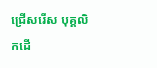ជ្រើសរើស បុគ្គលិកដើ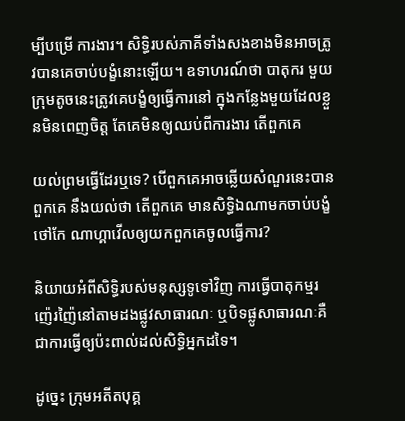ម្បីបម្រើ ការងារ។ សិទ្ធិរបស់ភាគីទាំងសងខាងមិនអាចត្រូវបានគេចាប់បង្ខំនោះឡើយ។ ឧទាហរណ៍ថា បាតុករ មួយក្រុមតូចនេះត្រូវគេបង្ខំឲ្យធ្វើការនៅ ក្នុងកន្លែងមួយដែលខ្លួនមិនពេញចិត្ត តែគេមិនឲ្យឈប់ពីការងារ តើពួកគេ

យល់ព្រមធ្វើដែរឬទេ? បើពួកគេអាចឆ្លើយសំណួរនេះបាន ពួកគេ នឹងយល់ថា តើពួកគេ មានសិទ្ធិឯណាមកចាប់បង្ខំថៅកែ ណាហ្គាវើលឲ្យយកពួកគេចូលធ្វើការ?

និយាយអំពីសិទ្ធិរបស់មនុស្សទូទៅវិញ ការធ្វើបាតុកម្មរញ៉េរញ៉ៃនៅតាមដងផ្លូវសាធារណៈ ឬបិទផ្លូសាធារណៈគឺជាការធ្វើឲ្យប៉ះពាល់ដល់សិទ្ធិអ្នកដទៃ។

ដូច្នេះ ក្រុមអតីតបុគ្គ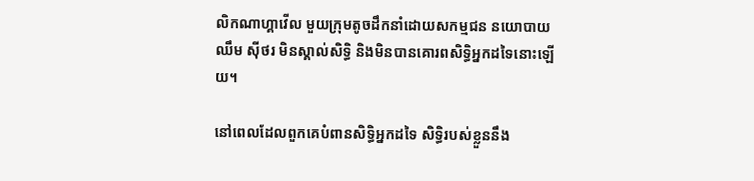លិកណាហ្គាវើល មួយក្រុមតូចដឹកនាំដោយសកម្មជន នយោបាយ ឈឹម ស៊ីថរ មិនស្គាល់សិទ្ធិ និងមិនបានគោរពសិទ្ធិអ្នកដទៃនោះឡើយ។

នៅពេលដែលពួកគេបំពានសិទ្ធិអ្នកដទៃ សិទ្ធិរបស់ខ្លួននឹង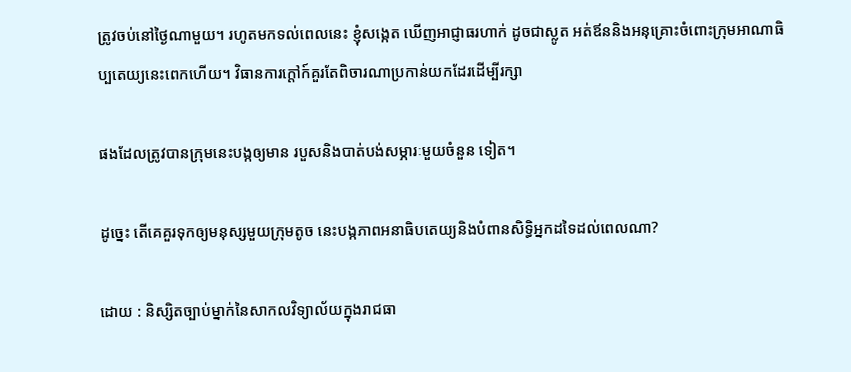ត្រូវចប់នៅថ្ងៃណាមួយ។ រហូតមកទល់ពេលនេះ ខ្ញុំសង្កេត ឃើញអាជ្ញាធរហាក់ ដូចជាស្លូត អត់ឪននិងអនុគ្រោះចំពោះក្រុមអាណាធិប្បតេយ្យនេះពេកហើយ។ វិធានការក្តៅក៍គួរតែពិចារណាប្រកាន់យកដែរដើម្បីរក្សា

ផងដែលត្រូវបានក្រុមនេះបង្កឲ្យមាន របួសនិងបាត់បង់សម្ភារៈមួយចំនួន ទៀត។

ដូច្នេះ តើគេគួរទុកឲ្យមនុស្សមួយក្រុមតូច នេះបង្កភាពអនាធិបតេយ្យនិងបំពានសិទ្ធិអ្នកដទៃដល់ពេលណា?

ដោយ : និស្សិតច្បាប់ម្នាក់នៃសាកលវិទ្យាល័យក្នុងរាជធា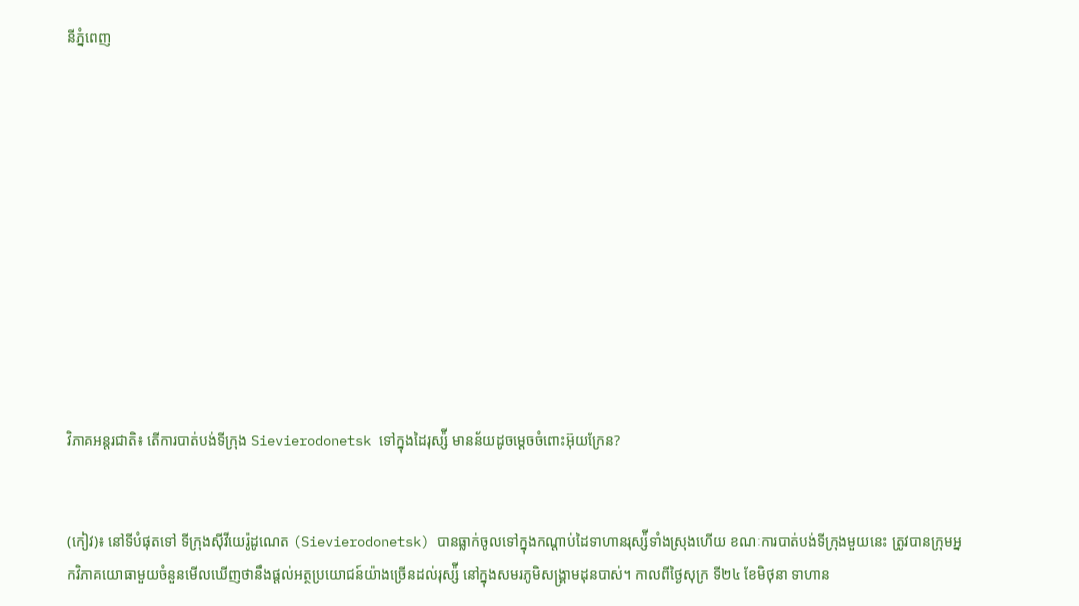នីភ្នំពេញ











វិភាគអន្តរជាតិ៖ តើការបាត់បង់ទីក្រុង Sievierodonetsk ទៅក្នុងដៃរុស្ស៉ី មានន័យដូចម្ដេចចំពោះអ៊ុយក្រែន?


(កៀវ)៖ នៅទីបំផុតទៅ ទីក្រុងស៊ីវីយេរ៉ូដូណេត (Sievierodonetsk) បានធ្លាក់ចូលទៅក្នុងកណ្ដាប់ដៃទាហានរុស្ស៉ីទាំងស្រុងហើយ ខណៈការបាត់បង់ទីក្រុងមួយនេះ ត្រូវបានក្រុមអ្នកវិភាគយោធាមួយចំនួនមើលឃើញថានឹងផ្ដល់អត្ថប្រយោជន៍យ៉ាងច្រើនដល់រុស្ស៉ី នៅក្នុងសមរភូមិសង្រ្គាមដុនបាស់។ កាលពីថ្ងៃសុក្រ ទី២៤ ខែមិថុនា ទាហាន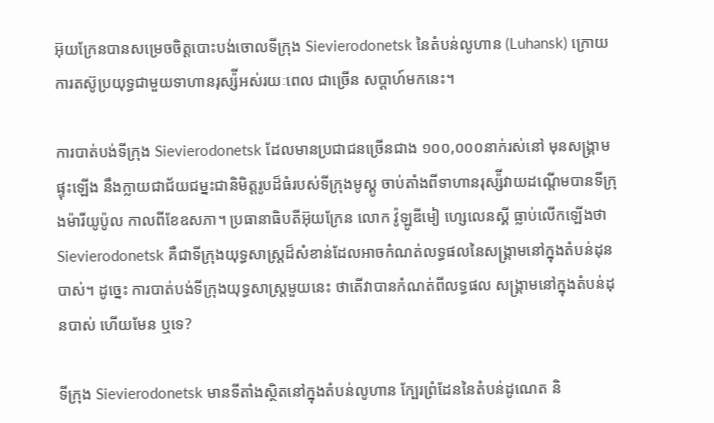អ៊ុយក្រែនបានសម្រេចចិត្តបោះបង់ចោលទីក្រុង Sievierodonetsk នៃតំបន់លូហាន (Luhansk) ក្រោយការតស៊ូប្រយុទ្ធជាមួយទាហានរុស្ស៉ីអស់រយៈពេល ជាច្រើន សប្ដាហ៍មកនេះ។

ការបាត់បង់ទីក្រុង Sievierodonetsk ដែលមានប្រជាជនច្រើនជាង ១០០,០០០នាក់រស់នៅ មុនសង្រ្គាមផ្ទុះឡើង នឹងក្លាយជាជ័យជម្នះជានិមិត្តរូបដ៏ធំរបស់ទីក្រុងមូស្គូ ចាប់តាំងពីទាហានរុស្ស៉ីវាយដណ្ដើមបានទីក្រុងម៉ារីយូប៉ូល កាលពីខែឧសភា។ ប្រធានាធិបតីអ៊ុយក្រែន លោក វ៉ូឡូឌីមៀ ហ្សេលេនស្គី ធ្លាប់លើកឡើងថា Sievierodonetsk គឺជាទីក្រុងយុទ្ធសាស្ត្រដ៏សំខាន់ដែលអាចកំណត់លទ្ធផលនៃសង្រ្គាមនៅក្នុងតំបន់ដុនបាស់។ ដូច្នេះ ការបាត់បង់ទីក្រុងយុទ្ធសាស្ត្រមួយនេះ ថាតើវាបានកំណត់ពីលទ្ធផល សង្រ្គាមនៅក្នុងតំបន់ដុនបាស់ ហើយមែន ឬទេ?

ទីក្រុង Sievierodonetsk មានទីតាំងស្ថិតនៅក្នុងតំបន់លូហាន ក្បែរព្រំដែននៃតំបន់ដូណេត និ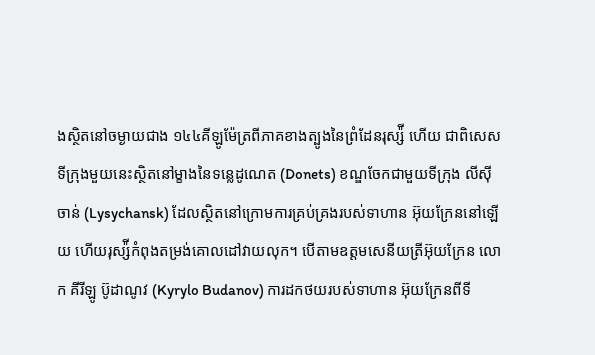ងស្ថិតនៅចម្ងាយជាង ១៤៤គីឡូម៉ែត្រពីភាគខាងត្បូងនៃព្រំដែនរុស្ស៉ី ហើយ ជាពិសេស ទីក្រុងមួយនេះស្ថិតនៅម្ខាងនៃទន្លេដូណេត (Donets) ខណ្ឌចែកជាមួយទីក្រុង លីស៊ីចាន់ (Lysychansk) ដែលស្ថិតនៅក្រោមការគ្រប់គ្រងរបស់ទាហាន អ៊ុយក្រែននៅឡើយ ហើយរុស្ស៉ីកំពុងតម្រង់គោលដៅវាយលុក។ បើតាមឧត្តមសេនីយត្រីអ៊ុយក្រែន លោក គីរីឡូ ប៊ូដាណូវ (Kyrylo Budanov) ការដកថយរបស់ទាហាន អ៊ុយក្រែនពីទី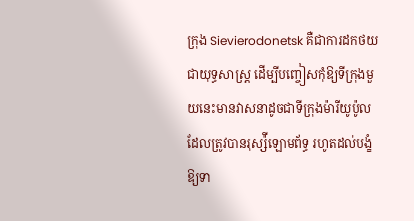ក្រុង Sievierodonetsk គឺជាការដកថយជាយុទ្ធសាស្ត្រ ដើម្បីបញ្ចៀសកុំឱ្យទីក្រុងមួយនេះមានវាសនាដូចជាទីក្រុងម៉ារីយូប៉ូល ដែលត្រូវបានរុស្ស៉ីឡោមព័ទ្ធ រហូតដល់បង្ខំឱ្យទា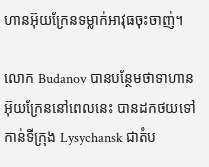ហានអ៊ុយក្រែនទម្លាក់អាវុធចុះចាញ់។

លោក Budanov បានបន្ថែមថាទាហានអ៊ុយក្រែននៅពេលនេះ បានដកថយទៅកាន់ទីក្រុង Lysychansk ជាតំប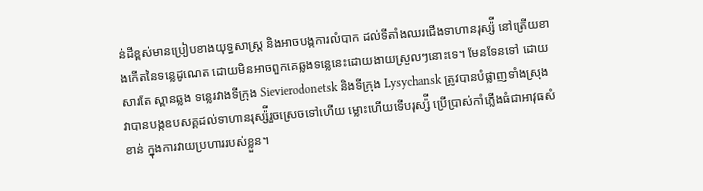ន់ដីខ្ពស់មានប្រៀបខាងយុទ្ធសាស្ត្រ និងអាចបង្កការលំបាក ដល់ទីតាំងឈរជើងទាហានរុស្ស៉ី នៅត្រើយខាងកើតនៃទន្លេដូណេត ដោយមិនអាចពួកគេឆ្លងទន្លេនេះដោយងាយស្រួលៗនោះទេ។ មែនទែនទៅ ដោយសារតែ ស្ពានឆ្លង ទន្លេរវាងទីក្រុង Sievierodonetsk និងទីក្រុង Lysychansk ត្រូវបានបំផ្លាញទាំងស្រុង វាបានបង្កឧបសគ្គដល់ទាហានរុស្ស៉ីរួចស្រេចទៅហើយ ម្លោះហើយទើបរុស្ស៉ី ប្រើប្រាស់កាំភ្លើងធំជាអាវុធសំខាន់ ក្នុងការវាយប្រហាររបស់ខ្លួន។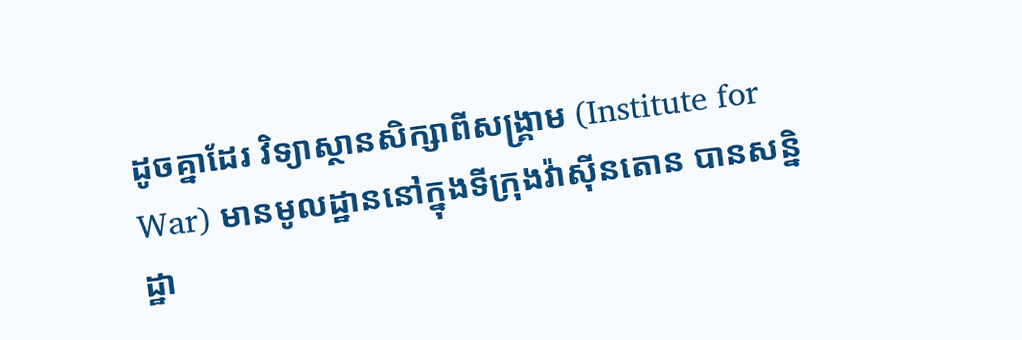ដូចគ្នាដែរ វិទ្យាស្ថានសិក្សាពីសង្រ្គាម (Institute for War) មានមូលដ្ឋាននៅក្នុងទីក្រុងវ៉ាស៊ីនតោន បានសន្និដ្ឋា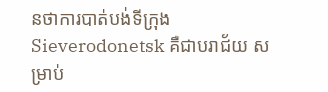នថាការបាត់បង់ទីក្រុង Sieverodonetsk គឺជាបរាជ័យ សម្រាប់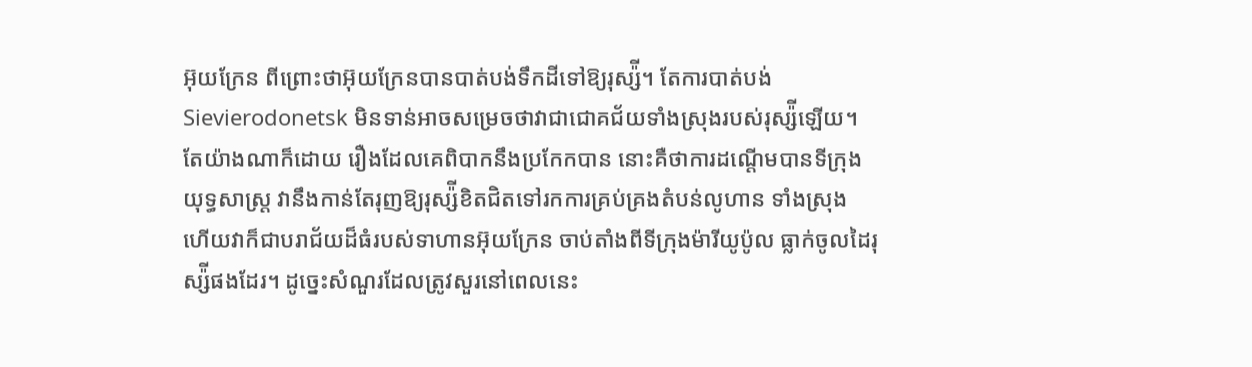អ៊ុយក្រែន ពីព្រោះថាអ៊ុយក្រែនបានបាត់បង់ទឹកដីទៅឱ្យរុស្ស៉ី។ តែការបាត់បង់ Sievierodonetsk មិនទាន់អាចសម្រេចថាវាជាជោគជ័យទាំងស្រុងរបស់រុស្ស៉ីឡើយ។ តែយ៉ាងណាក៏ដោយ រឿងដែលគេពិបាកនឹងប្រកែកបាន នោះគឺថាការដណ្ដើមបានទីក្រុងយុទ្ធសាស្ត្រ វានឹងកាន់តែរុញឱ្យរុស្ស៉ីខិតជិតទៅរកការគ្រប់គ្រងតំបន់លូហាន ទាំងស្រុង ហើយវាក៏ជាបរាជ័យដ៏ធំរបស់ទាហានអ៊ុយក្រែន ចាប់តាំងពីទីក្រុងម៉ារីយូប៉ូល ធ្លាក់ចូលដៃរុស្ស៉ីផងដែរ។ ដូច្នេះសំណួរដែលត្រូវសួរនៅពេលនេះ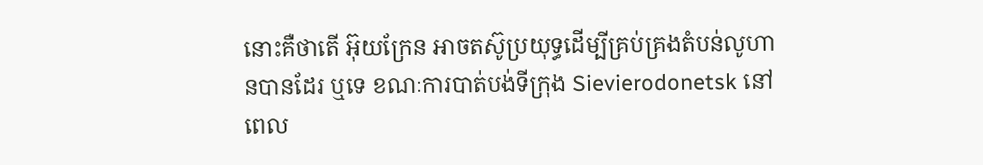នោះគឺថាតើ អ៊ុយក្រែន អាចតស៊ូប្រយុទ្ធដើម្បីគ្រប់គ្រងតំបន់លូហានបានដែរ ឬទេ ខណៈការបាត់បង់ទីក្រុង Sievierodonetsk នៅពេល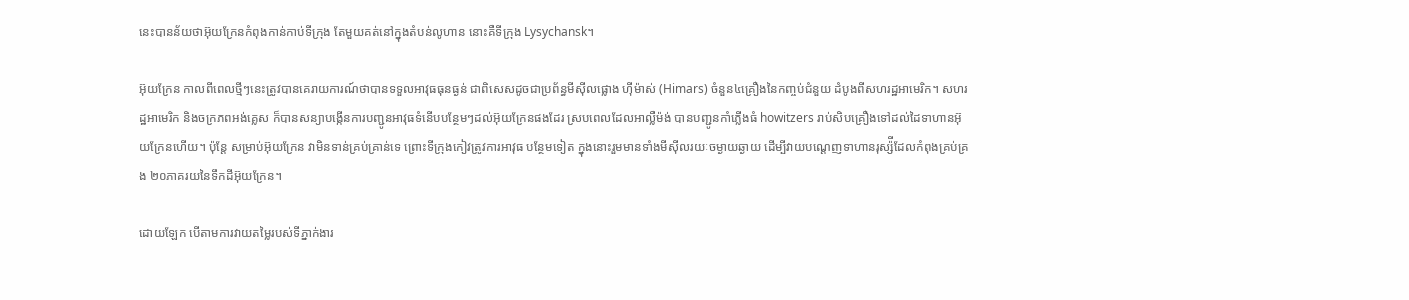នេះបានន័យថាអ៊ុយក្រែនកំពុងកាន់កាប់ទីក្រុង តែមួយគត់នៅក្នុងតំបន់លូហាន នោះគឺទីក្រុង Lysychansk។

អ៊ុយក្រែន កាលពីពេលថ្មីៗនេះត្រូវបានគេរាយការណ៍ថាបានទទួលអាវុធធុនធ្ងន់ ជាពិសេសដូចជាប្រព័ន្ធមីស៊ីលផ្លោង ហ៊ីម៉ាស់ (Himars) ចំនួន៤គ្រឿងនៃកញ្ចប់ជំនួយ ដំបូងពីសហរដ្ឋអាមេរិក។ សហរដ្ឋអាមេរិក និងចក្រភពអង់គ្លេស ក៏បានសន្យាបង្កើនការបញ្ជូនអាវុធទំនើបបន្ថែមៗដល់អ៊ុយក្រែនផងដែរ ស្របពេលដែលអាល្លឺម៉ង់ បានបញ្ជូនកាំភ្លើងធំ howitzers រាប់សិបគ្រឿងទៅដល់ដៃទាហានអ៊ុយក្រែនហើយ។ ប៉ុន្តែ សម្រាប់អ៊ុយក្រែន វាមិនទាន់គ្រប់គ្រាន់ទេ ព្រោះទីក្រុងកៀវត្រូវការអាវុធ បន្ថែមទៀត ក្នុងនោះរួមមានទាំងមីស៊ីលរយៈចម្ងាយឆ្ងាយ ដើម្បីវាយបណ្ដេញទាហានរុស្ស៉ីដែលកំពុងគ្រប់គ្រង ២០ភាគរយនៃទឹកដីអ៊ុយក្រែន។

ដោយឡែក បើតាមការវាយតម្លៃរបស់ទីភ្នាក់ងារ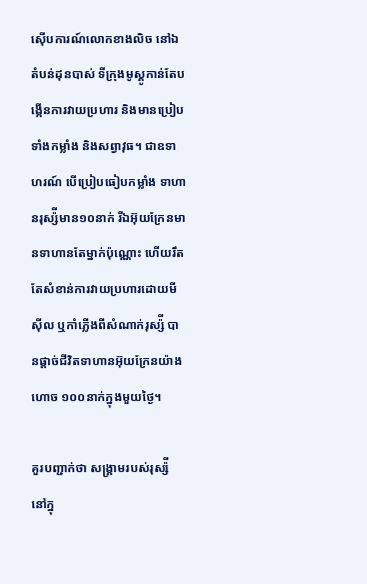ស៊ើបការណ៍លោកខាងលិច នៅឯតំបន់ដុនបាស់ ទីក្រុងមូស្គូកាន់តែបង្កើនការវាយប្រហារ និងមានប្រៀបទាំងកម្លាំង និងសព្វាវុធ។ ជាឧទាហរណ៍ បើប្រៀបធៀបកម្លាំង ទាហានរុស្ស៉ីមាន១០នាក់ រីឯអ៊ុយក្រែនមានទាហានតែម្នាក់ប៉ុណ្ណោះ ហើយរឹតតែសំខាន់ការវាយប្រហារដោយមីស៊ីល ឬកាំភ្លើងពីសំណាក់រុស្ស៉ី បានផ្ដាច់ជីវិតទាហានអ៊ុយក្រែនយ៉ាងហោច ១០០នាក់ក្នុងមួយថ្ងៃ។

គួរបញ្ជាក់ថា សង្រ្គាមរបស់រុស្ស៉ី នៅក្នុ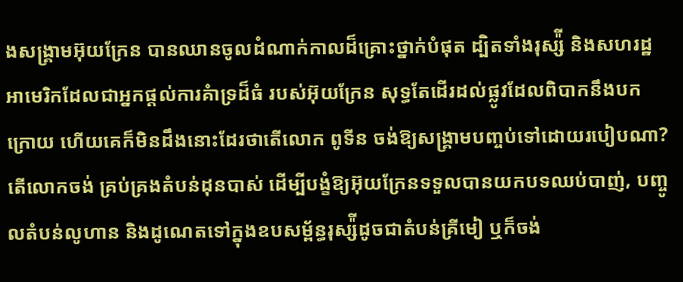ងសង្រ្គាមអ៊ុយក្រែន បានឈានចូលដំណាក់កាលដ៏គ្រោះថ្នាក់បំផុត ដ្បិតទាំងរុស្ស៉ី និងសហរដ្ឋអាមេរិកដែលជាអ្នកផ្ដល់ការគំាទ្រដ៏ធំ របស់អ៊ុយក្រែន សុទ្ធតែដើរដល់ផ្លូវដែលពិបាកនឹងបកក្រោយ ហើយគេក៏មិនដឹងនោះដែរថាតើលោក ពូទីន ចង់ឱ្យសង្រ្គាមបញ្ចប់ទៅដោយរបៀបណា? តើលោកចង់ គ្រប់គ្រងតំបន់ដុនបាស់ ដើម្បីបង្ខំឱ្យអ៊ុយក្រែនទទួលបានយកបទឈប់បាញ់, បញ្ចូលតំបន់លូហាន និងដូណេតទៅក្នុងឧបសម្ព័ន្ធរុស្ស៉ីដូចជាតំបន់គ្រីមៀ ឬក៏ចង់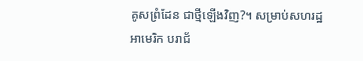គូសព្រំដែន ជាថ្មីឡើងវិញ?។ សម្រាប់សហរដ្ឋអាមេរិក បរាជ័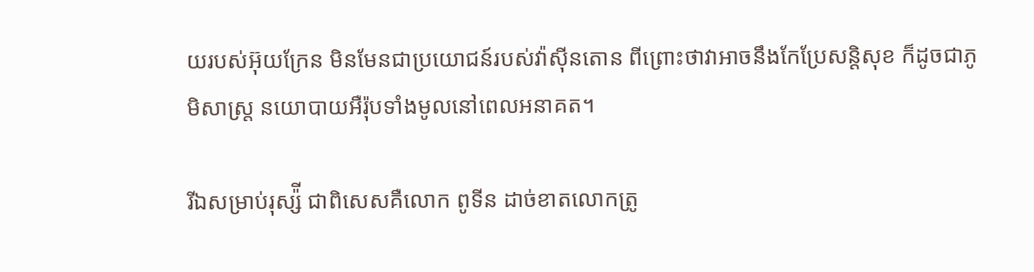យរបស់អ៊ុយក្រែន មិនមែនជាប្រយោជន៍របស់វ៉ាស៊ីនតោន ពីព្រោះថាវាអាចនឹងកែប្រែសន្តិសុខ ក៏ដូចជាភូមិសាស្ត្រ នយោបាយអឺរ៉ុបទាំងមូលនៅពេលអនាគត។

រីឯសម្រាប់រុស្ស៉ី ជាពិសេសគឺលោក ពូទីន ដាច់ខាតលោកត្រូ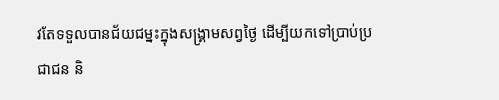វតែទទួលបានជ័យជម្នះក្នុងសង្រ្គាមសព្វថ្ងៃ ដើម្បីយកទៅប្រាប់ប្រជាជន និ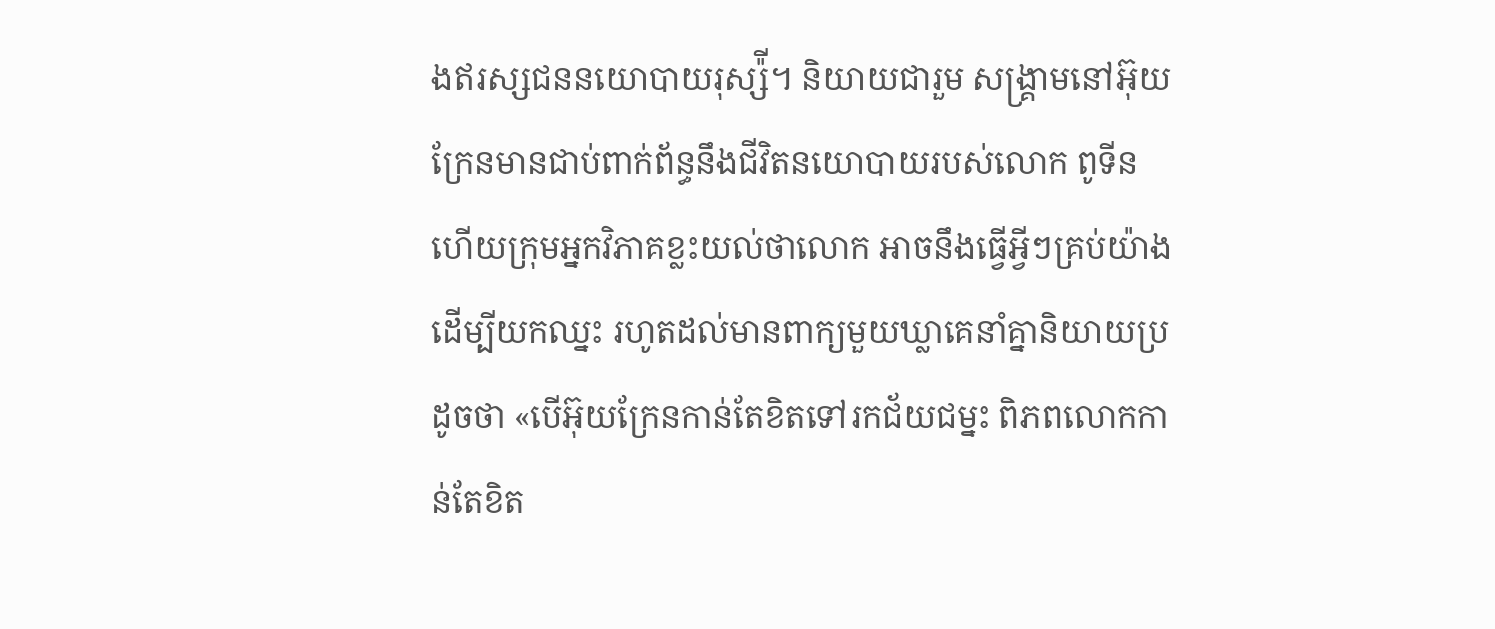ងឥរស្សជននយោបាយរុស្ស៉ី។ និយាយជារួម សង្រ្គាមនៅអ៊ុយក្រែនមានជាប់ពាក់ព័ន្ធនឹងជីវិតនយោបាយរបស់លោក ពូទីន ហើយក្រុមអ្នកវិភាគខ្លះយល់ថាលោក អាចនឹងធ្វើអ្វីៗគ្រប់យ៉ាងដើម្បីយកឈ្នះ រហូតដល់មានពាក្យមួយឃ្លាគេនាំគ្នានិយាយប្រដូចថា «បើអ៊ុយក្រែនកាន់តែខិតទៅរកជ័យជម្នះ ពិភពលោកកាន់តែខិត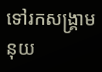ទៅរកសង្រ្គាមនុយ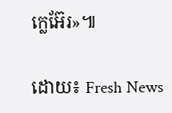ក្លេអ៊ែរ»៕

ដោយ៖ Fresh News